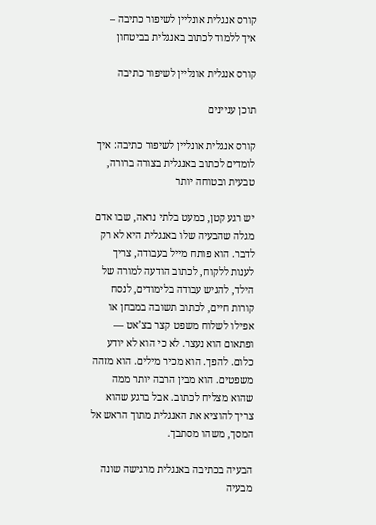קורס אנגלית אונליין לשיפור כתיבה – איך ללמוד לכתוב באנגלית בביטחון

קורס אנגלית אונליין לשיפור כתיבה

תוכן עניינים

קורס אנגלית אונליין לשיפור כתיבה: איך לומדים לכתוב באנגלית בצורה ברורה, טבעית ובטוחה יותר

יש רגע קטן, כמעט בלתי נראה, שבו אדם מגלה שהבעיה שלו באנגלית היא לא רק לדבר. הוא פותח מייל בעבודה, צריך לענות ללקוח, לכתוב הודעה למורה של הילד, להגיש עבודה בלימודים, לנסח קורות חיים, לכתוב תשובה במבחן או אפילו לשלוח משפט קצר בצ’אט — ופתאום הוא נעצר. לא כי הוא לא יודע כלום. להפך. הוא מכיר מילים. הוא מזהה משפטים. הוא מבין הרבה יותר ממה שהוא מצליח לכתוב. אבל ברגע שהוא צריך להוציא את האנגלית מתוך הראש אל המסך, משהו מסתבך.

הבעיה בכתיבה באנגלית מרגישה שונה מבעיה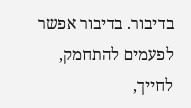בדיבור. בדיבור אפשר לפעמים להתחמק, לחייך,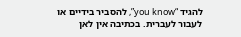להגיד “you know”, להסביר בידיים או לעבור לעברית. בכתיבה אין לאן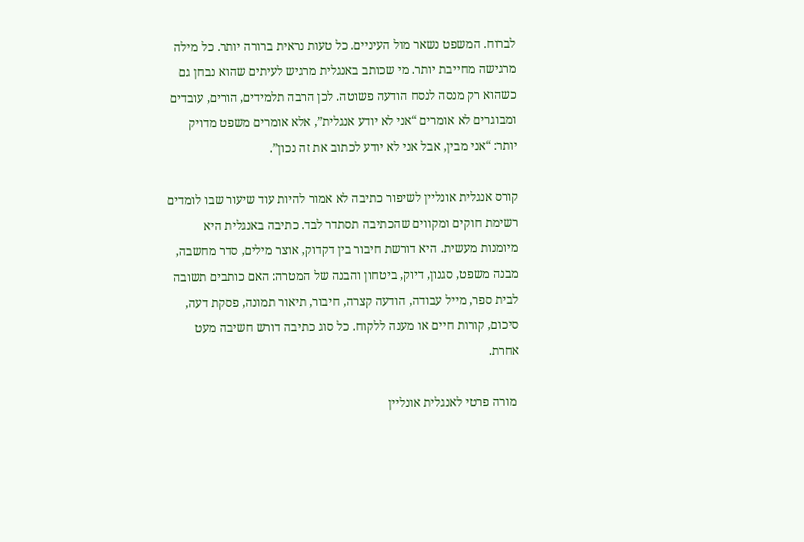לברוח. המשפט נשאר מול העיניים. כל טעות נראית ברורה יותר. כל מילה מרגישה מחייבת יותר. מי שכותב באנגלית מרגיש לעיתים שהוא נבחן גם כשהוא רק מנסה לנסח הודעה פשוטה. לכן הרבה תלמידים, הורים, עובדים ומבוגרים לא אומרים “אני לא יודע אנגלית”, אלא אומרים משפט מדויק יותר: “אני מבין, אבל אני לא יודע לכתוב את זה נכון”.

קורס אנגלית אונליין לשיפור כתיבה לא אמור להיות עוד שיעור שבו לומדים רשימת חוקים ומקווים שהכתיבה תסתדר לבד. כתיבה באנגלית היא מיומנות מעשית. היא דורשת חיבור בין דקדוק, אוצר מילים, סדר מחשבה, מבנה משפט, סגנון, דיוק, ביטחון והבנה של המטרה: האם כותבים תשובה לבית ספר, מייל עבודה, הודעה קצרה, חיבור, תיאור תמונה, פסקת דעה, סיכום, קורות חיים או מענה ללקוח. כל סוג כתיבה דורש חשיבה מעט אחרת.

 מורה פרטי לאנגלית אונליין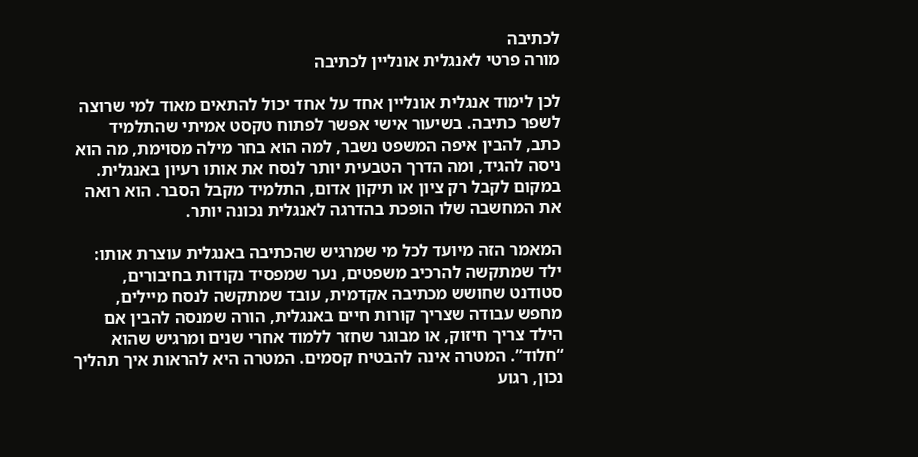לכתיבה
מורה פרטי לאנגלית אונליין לכתיבה

לכן לימוד אנגלית אונליין אחד על אחד יכול להתאים מאוד למי שרוצה לשפר כתיבה. בשיעור אישי אפשר לפתוח טקסט אמיתי שהתלמיד כתב, להבין איפה המשפט נשבר, למה הוא בחר מילה מסוימת, מה הוא ניסה להגיד, ומה הדרך הטבעית יותר לנסח את אותו רעיון באנגלית. במקום לקבל רק ציון או תיקון אדום, התלמיד מקבל הסבר. הוא רואה את המחשבה שלו הופכת בהדרגה לאנגלית נכונה יותר.

המאמר הזה מיועד לכל מי שמרגיש שהכתיבה באנגלית עוצרת אותו: ילד שמתקשה להרכיב משפטים, נער שמפסיד נקודות בחיבורים, סטודנט שחושש מכתיבה אקדמית, עובד שמתקשה לנסח מיילים, מחפש עבודה שצריך קורות חיים באנגלית, הורה שמנסה להבין אם הילד צריך חיזוק, או מבוגר שחזר ללמוד אחרי שנים ומרגיש שהוא “חלוד”. המטרה אינה להבטיח קסמים. המטרה היא להראות איך תהליך נכון, רגוע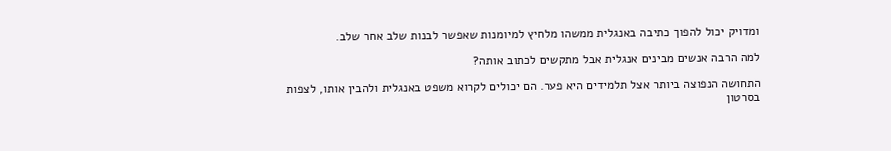ומדויק יכול להפוך כתיבה באנגלית ממשהו מלחיץ למיומנות שאפשר לבנות שלב אחר שלב.

למה הרבה אנשים מבינים אנגלית אבל מתקשים לכתוב אותה?

התחושה הנפוצה ביותר אצל תלמידים היא פער. הם יכולים לקרוא משפט באנגלית ולהבין אותו, לצפות בסרטון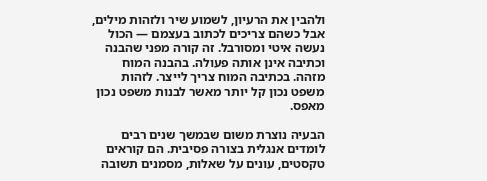ולהבין את הרעיון, לשמוע שיר ולזהות מילים, אבל כשהם צריכים לכתוב בעצמם — הכול נעשה איטי ומסורבל. זה קורה מפני שהבנה וכתיבה אינן אותה פעולה. בהבנה המוח מזהה. בכתיבה המוח צריך לייצר. לזהות משפט נכון קל יותר מאשר לבנות משפט נכון מאפס.

הבעיה נוצרת משום שבמשך שנים רבים לומדים אנגלית בצורה פסיבית. הם קוראים טקסטים, עונים על שאלות, מסמנים תשובה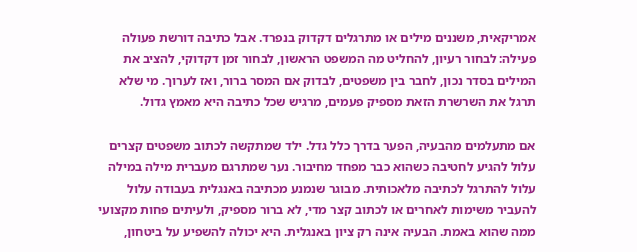אמריקאית, משננים מילים או מתרגלים דקדוק בנפרד. אבל כתיבה דורשת פעולה פעילה: לבחור רעיון, להחליט מה המשפט הראשון, לבחור זמן דקדוקי, להציב את המילים בסדר נכון, לחבר בין משפטים, לבדוק אם המסר ברור, ואז לערוך. מי שלא תרגל את השרשרת הזאת מספיק פעמים, מרגיש שכל כתיבה היא מאמץ גדול.

אם מתעלמים מהבעיה, הפער בדרך כלל גדל. ילד שמתקשה לכתוב משפטים קצרים עלול להגיע לחטיבה כשהוא כבר מפחד מחיבור. נער שמתרגם מעברית מילה במילה עלול להתרגל לכתיבה מלאכותית. מבוגר שנמנע מכתיבה באנגלית בעבודה עלול להעביר משימות לאחרים או לכתוב קצר מדי, לא ברור מספיק, ולעיתים פחות מקצועי ממה שהוא באמת. הבעיה אינה רק ציון באנגלית. היא יכולה להשפיע על ביטחון,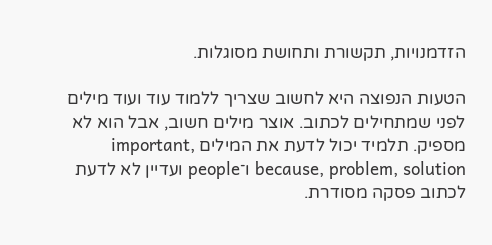הזדמנויות, תקשורת ותחושת מסוגלות.

הטעות הנפוצה היא לחשוב שצריך ללמוד עוד ועוד מילים לפני שמתחילים לכתוב. אוצר מילים חשוב, אבל הוא לא מספיק. תלמיד יכול לדעת את המילים important, because, problem, solution ו־people ועדיין לא לדעת לכתוב פסקה מסודרת.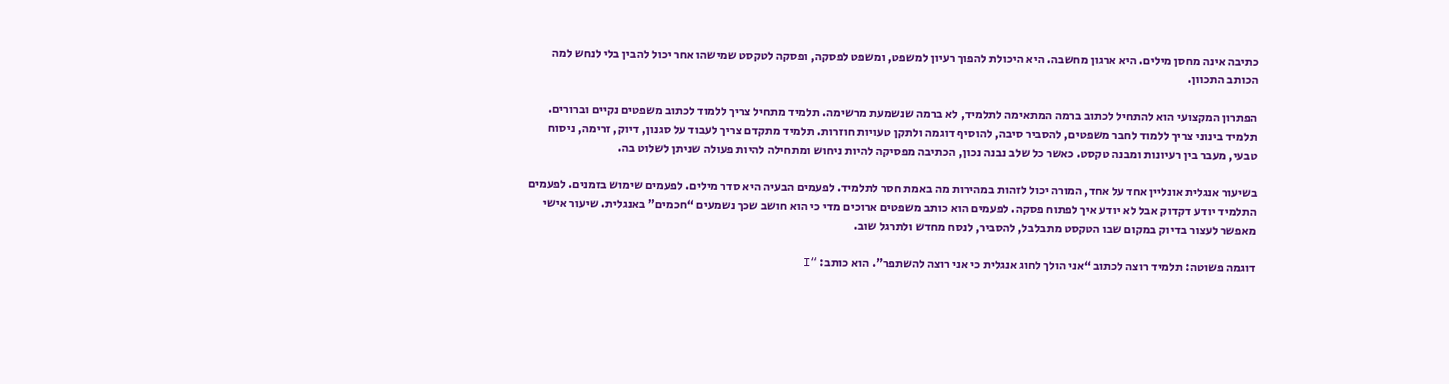כתיבה אינה מחסן מילים. היא ארגון מחשבה. היא היכולת להפוך רעיון למשפט, ומשפט לפסקה, ופסקה לטקסט שמישהו אחר יכול להבין בלי לנחש למה הכותב התכוון.

הפתרון המקצועי הוא להתחיל לכתוב ברמה המתאימה לתלמיד, לא ברמה שנשמעת מרשימה. תלמיד מתחיל צריך ללמוד לכתוב משפטים נקיים וברורים. תלמיד בינוני צריך ללמוד לחבר משפטים, להסביר סיבה, להוסיף דוגמה ולתקן טעויות חוזרות. תלמיד מתקדם צריך לעבוד על סגנון, דיוק, זרימה, ניסוח טבעי, מעבר בין רעיונות ומבנה טקסט. כאשר כל שלב נבנה נכון, הכתיבה מפסיקה להיות ניחוש ומתחילה להיות פעולה שניתן לשלוט בה.

בשיעור אנגלית אונליין אחד על אחד, המורה יכול לזהות במהירות מה באמת חסר לתלמיד. לפעמים הבעיה היא סדר מילים. לפעמים שימוש בזמנים. לפעמים התלמיד יודע דקדוק אבל לא יודע איך לפתוח פסקה. לפעמים הוא כותב משפטים ארוכים מדי כי הוא חושב שכך נשמעים “חכמים” באנגלית. שיעור אישי מאפשר לעצור בדיוק במקום שבו הטקסט מתבלבל, להסביר, לנסח מחדש ולתרגל שוב.

דוגמה פשוטה: תלמיד רוצה לכתוב “אני הולך לחוג אנגלית כי אני רוצה להשתפר”. הוא כותב: “I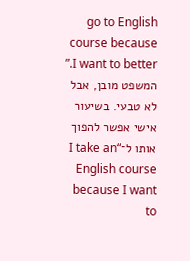go to English course because I want to better.” המשפט מובן, אבל לא טבעי. בשיעור אישי אפשר להפוך אותו ל־“I take an English course because I want to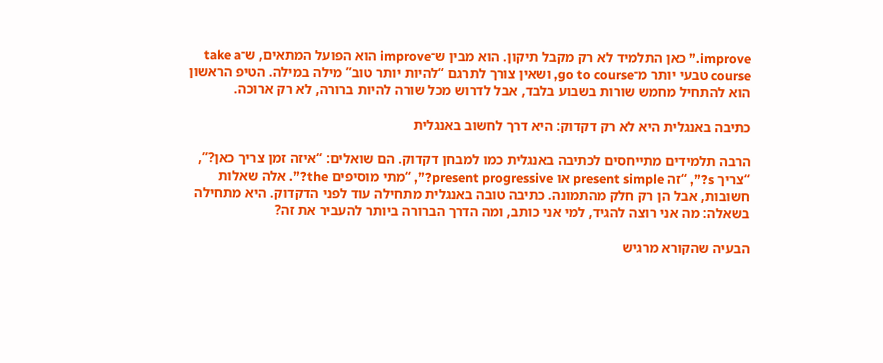improve.” כאן התלמיד לא רק מקבל תיקון. הוא מבין ש־improve הוא הפועל המתאים, ש־take a course טבעי יותר מ־go to course, ושאין צורך לתרגם “להיות יותר טוב” מילה במילה. הטיפ הראשון הוא להתחיל מחמש שורות בשבוע בלבד, אבל לדרוש מכל שורה להיות ברורה, לא רק ארוכה.

כתיבה באנגלית היא לא רק דקדוק: היא דרך לחשוב באנגלית

הרבה תלמידים מתייחסים לכתיבה באנגלית כמו למבחן דקדוק. הם שואלים: “איזה זמן צריך כאן?”, “צריך s?”, “זה present simple או present progressive?”, “מתי מוסיפים the?”. אלה שאלות חשובות, אבל הן רק חלק מהתמונה. כתיבה טובה באנגלית מתחילה עוד לפני הדקדוק. היא מתחילה בשאלה: מה אני רוצה להגיד, למי אני כותב, ומה הדרך הברורה ביותר להעביר את זה?

הבעיה שהקורא מרגיש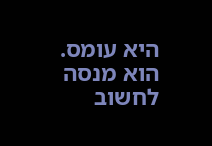היא עומס. הוא מנסה לחשוב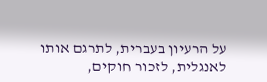על הרעיון בעברית, לתרגם אותו לאנגלית, לזכור חוקים,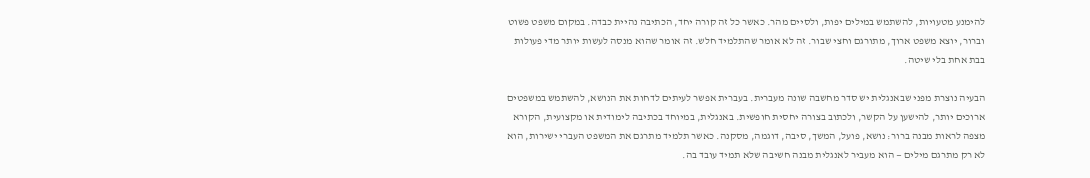להימנע מטעויות, להשתמש במילים יפות, ולסיים מהר. כאשר כל זה קורה יחד, הכתיבה נהיית כבדה. במקום משפט פשוט וברור, יוצא משפט ארוך, מתורגם וחצי שבור. זה לא אומר שהתלמיד חלש. זה אומר שהוא מנסה לעשות יותר מדי פעולות בבת אחת בלי שיטה.

הבעיה נוצרת מפני שבאנגלית יש סדר מחשבה שונה מעברית. בעברית אפשר לעיתים לדחות את הנושא, להשתמש במשפטים ארוכים יותר, להישען על הקשר, ולכתוב בצורה יחסית חופשית. באנגלית, במיוחד בכתיבה לימודית או מקצועית, הקורא מצפה לראות מבנה ברור: נושא, פועל, המשך, סיבה, דוגמה, מסקנה. כאשר תלמיד מתרגם את המשפט העברי ישירות, הוא לא רק מתרגם מילים — הוא מעביר לאנגלית מבנה חשיבה שלא תמיד עובד בה.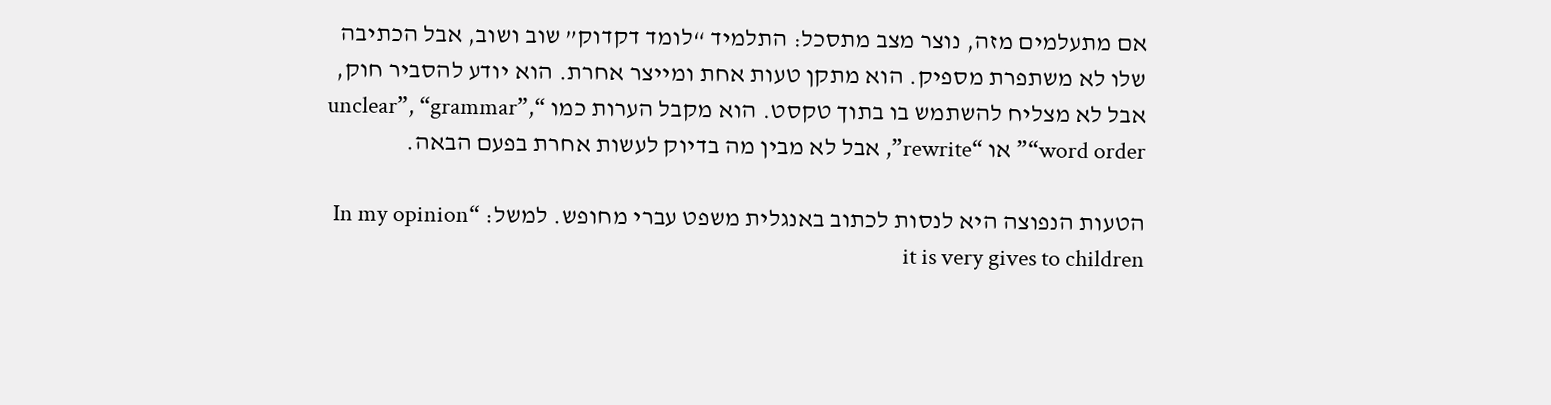אם מתעלמים מזה, נוצר מצב מתסכל: התלמיד “לומד דקדוק” שוב ושוב, אבל הכתיבה שלו לא משתפרת מספיק. הוא מתקן טעות אחת ומייצר אחרת. הוא יודע להסביר חוק, אבל לא מצליח להשתמש בו בתוך טקסט. הוא מקבל הערות כמו “unclear”, “grammar”, “word order” או “rewrite”, אבל לא מבין מה בדיוק לעשות אחרת בפעם הבאה.

הטעות הנפוצה היא לנסות לכתוב באנגלית משפט עברי מחופש. למשל: “In my opinion it is very gives to children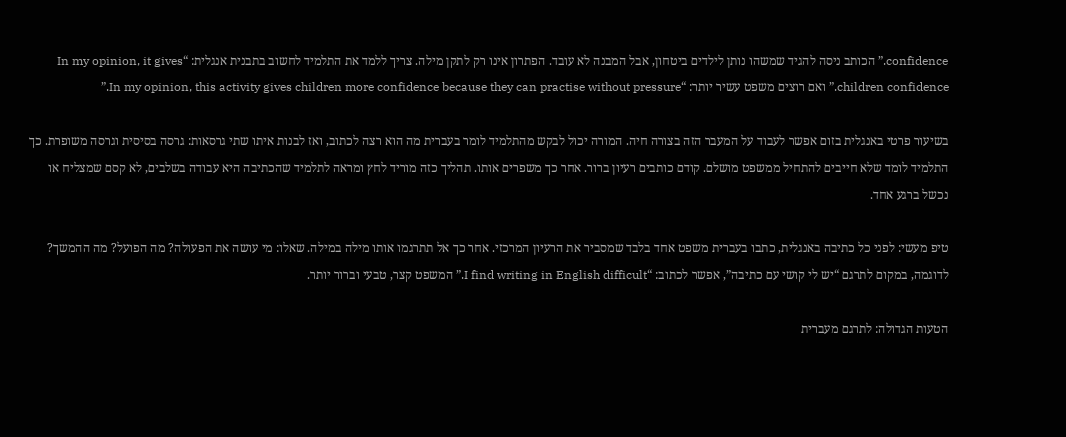confidence.” הכותב ניסה להגיד שמשהו נותן לילדים ביטחון, אבל המבנה לא עובד. הפתרון אינו רק לתקן מילה. צריך ללמד את התלמיד לחשוב בתבנית אנגלית: “In my opinion, it gives children confidence.” ואם רוצים משפט עשיר יותר: “In my opinion, this activity gives children more confidence because they can practise without pressure.”

בשיעור פרטי באנגלית בזום אפשר לעבוד על המעבר הזה בצורה חיה. המורה יכול לבקש מהתלמיד לומר בעברית מה הוא רצה לכתוב, ואז לבנות איתו שתי גרסאות: גרסה בסיסית וגרסה משופרת. כך התלמיד לומד שלא חייבים להתחיל ממשפט מושלם. קודם כותבים רעיון ברור. אחר כך משפרים אותו. תהליך כזה מוריד לחץ ומראה לתלמיד שהכתיבה היא עבודה בשלבים, לא קסם שמצליח או נכשל ברגע אחד.

טיפ מעשי: לפני כל כתיבה באנגלית, כתבו בעברית משפט אחד בלבד שמסביר את הרעיון המרכזי. אחר כך אל תתרגמו אותו מילה במילה. שאלו: מי עושה את הפעולה? מה הפועל? מה ההמשך? לדוגמה, במקום לתרגם “יש לי קושי עם כתיבה”, אפשר לכתוב: “I find writing in English difficult.” המשפט קצר, טבעי וברור יותר.

הטעות הגדולה: לתרגם מעברית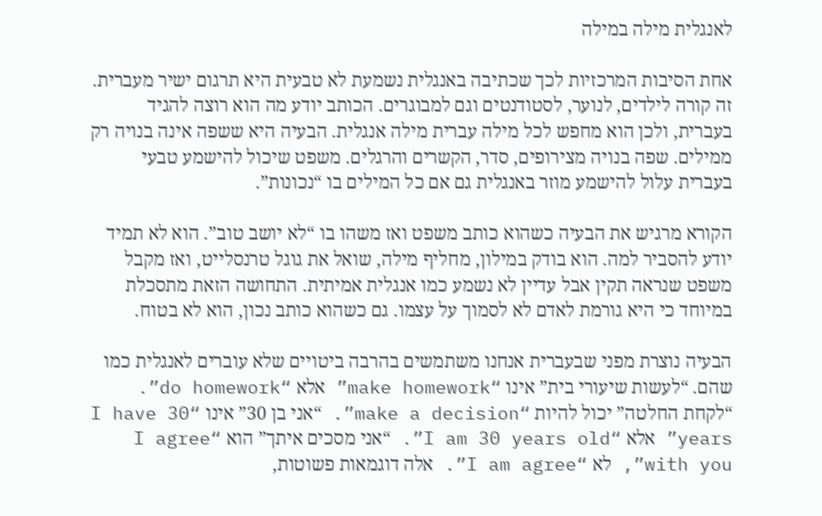לאנגלית מילה במילה

אחת הסיבות המרכזיות לכך שכתיבה באנגלית נשמעת לא טבעית היא תרגום ישיר מעברית. זה קורה לילדים, לנוער, לסטודנטים וגם למבוגרים. הכותב יודע מה הוא רוצה להגיד בעברית, ולכן הוא מחפש לכל מילה עברית מילה אנגלית. הבעיה היא ששפה אינה בנויה רק ממילים. שפה בנויה מצירופים, סדר, הקשרים והרגלים. משפט שיכול להישמע טבעי בעברית עלול להישמע מוזר באנגלית גם אם כל המילים בו “נכונות”.

הקורא מרגיש את הבעיה כשהוא כותב משפט ואז משהו בו “לא יושב טוב”. הוא לא תמיד יודע להסביר למה. הוא בודק במילון, מחליף מילה, שואל את גוגל טרנסלייט, ואז מקבל משפט שנראה תקין אבל עדיין לא נשמע כמו אנגלית אמיתית. התחושה הזאת מתסכלת במיוחד כי היא גורמת לאדם לא לסמוך על עצמו. גם כשהוא כותב נכון, הוא לא בטוח.

הבעיה נוצרת מפני שבעברית אנחנו משתמשים בהרבה ביטויים שלא עוברים לאנגלית כמו שהם. “לעשות שיעורי בית” אינו “make homework” אלא “do homework”. “לקחת החלטה” יכול להיות “make a decision”. “אני בן 30” אינו “I have 30 years” אלא “I am 30 years old”. “אני מסכים איתך” הוא “I agree with you”, לא “I am agree”. אלה דוגמאות פשוטות,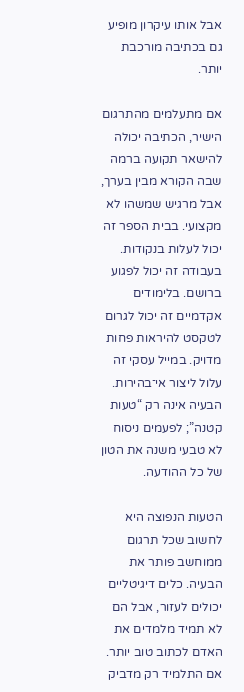אבל אותו עיקרון מופיע גם בכתיבה מורכבת יותר.

אם מתעלמים מהתרגום הישיר, הכתיבה יכולה להישאר תקועה ברמה שבה הקורא מבין בערך, אבל מרגיש שמשהו לא מקצועי. בבית הספר זה יכול לעלות בנקודות. בעבודה זה יכול לפגוע ברושם. בלימודים אקדמיים זה יכול לגרום לטקסט להיראות פחות מדויק. במייל עסקי זה עלול ליצור אי־בהירות. הבעיה אינה רק “טעות קטנה”; לפעמים ניסוח לא טבעי משנה את הטון של כל ההודעה.

הטעות הנפוצה היא לחשוב שכל תרגום ממוחשב פותר את הבעיה. כלים דיגיטליים יכולים לעזור, אבל הם לא תמיד מלמדים את האדם לכתוב טוב יותר. אם התלמיד רק מדביק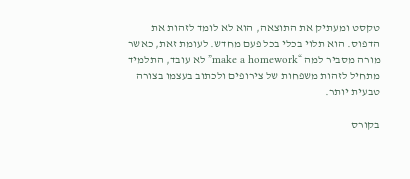טקסט ומעתיק את התוצאה, הוא לא לומד לזהות את הדפוס. הוא תלוי בכלי בכל פעם מחדש. לעומת זאת, כאשר מורה מסביר למה “make a homework” לא עובד, התלמיד מתחיל לזהות משפחות של צירופים ולכתוב בעצמו בצורה טבעית יותר.

בקורס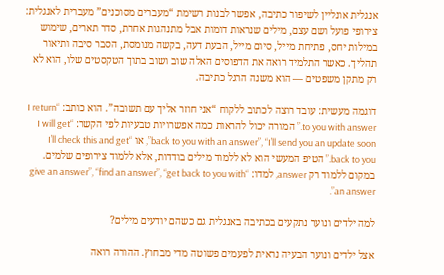אנגלית אונליין לשיפור כתיבה, אפשר לבנות רשימת “מעברים מסוכנים” מעברית לאנגלית: צירופי פועל ושם עצם, מילים שנראות דומות אבל מתנהגות אחרת, סדר תארים, שימוש במילות יחס, פתיחת מייל, סיום מייל, הבעת דעה, בקשה מנומסת, הסבר סיבה ותיאור תהליך. כאשר התלמיד רואה את הדפוסים האלה שוב ושוב בתוך הטקסטים שלו, הוא לא רק מתקן משפטים — הוא משנה הרגל כתיבה.

דוגמה מעשית: עובד רוצה לכתוב ללקוח “אני חוזר אליך עם תשובה”. הוא כותב: “I return to you with answer.” המורה יכול להראות כמה אפשרויות טבעיות לפי הקשר: “I will get back to you with an answer”, “I’ll send you an update soon”, או “I’ll check this and get back to you.” הטיפ המעשי הוא לא ללמוד מילים בודדות, אלא ללמוד צירופים שלמים. במקום ללמוד רק answer, למדו: “give an answer”, “find an answer”, “get back to you with an answer”.

למה ילדים ונוער נתקעים בכתיבה באנגלית גם כשהם יודעים מילים?

אצל ילדים ונוער הבעיה נראית לפעמים פשוטה מדי מבחוץ. ההורה רואה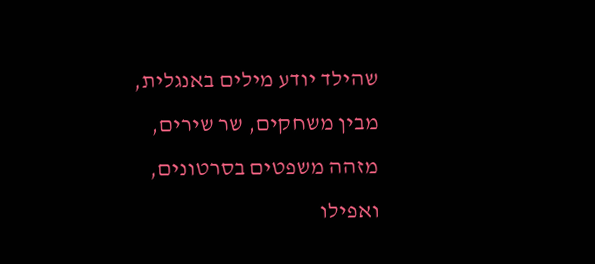שהילד יודע מילים באנגלית, מבין משחקים, שר שירים, מזהה משפטים בסרטונים, ואפילו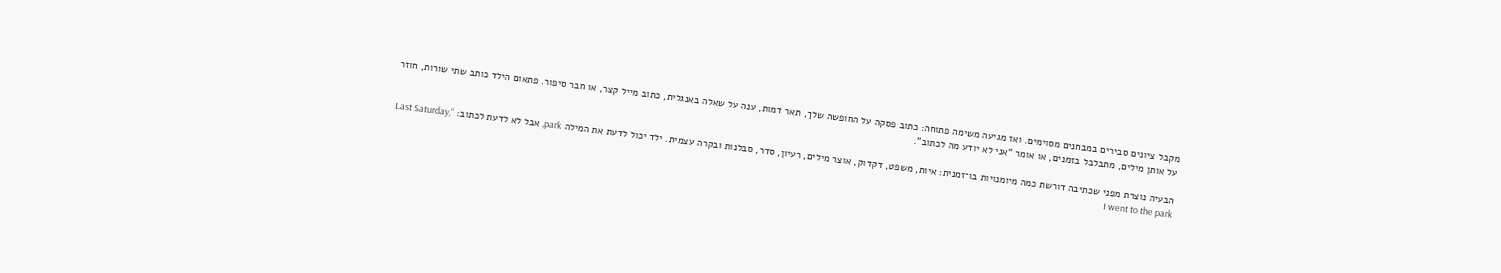מקבל ציונים סבירים במבחנים מסוימים. ואז מגיעה משימה פתוחה: כתוב פסקה על החופשה שלך, תאר דמות, ענה על שאלה באנגלית, כתוב מייל קצר, או חבר סיפור. פתאום הילד כותב שתי שורות, חוזר על אותן מילים, מתבלבל בזמנים, או אומר “אני לא יודע מה לכתוב”.

הבעיה נוצרת מפני שכתיבה דורשת כמה מיומנויות בו־זמנית: איות, משפט, דקדוק, אוצר מילים, רעיון, סדר, סבלנות ובקרה עצמית. ילד יכול לדעת את המילה park, אבל לא לדעת לכתוב: “Last Saturday, I went to the park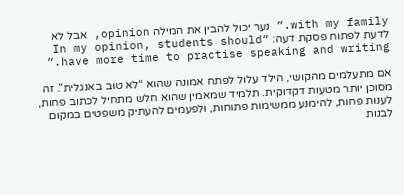with my family.” נער יכול להבין את המילה opinion, אבל לא לדעת לפתוח פסקת דעה: “In my opinion, students should have more time to practise speaking and writing.”

אם מתעלמים מהקושי, הילד עלול לפתח אמונה שהוא “לא טוב באנגלית”. זה מסוכן יותר מטעות דקדוקית. תלמיד שמאמין שהוא חלש מתחיל לכתוב פחות, לענות פחות, להימנע ממשימות פתוחות, ולפעמים להעתיק משפטים במקום לבנות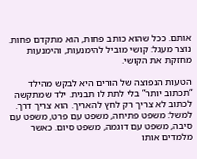אותם. ככל שהוא כותב פחות, הוא מתקדם פחות. נוצר מעגל: קושי מוביל להימנעות, והימנעות מחזקת את הקושי.

הטעות הנפוצה של הורים היא לבקש מהילד “תכתוב יותר” בלי לתת לו תבנית. ילד שמתקשה לכתוב לא צריך רק לחץ להאריך. הוא צריך דרך. למשל: משפט פתיחה, משפט עם פרט, משפט עם סיבה, משפט עם דוגמה, משפט סיום. כאשר מלמדים אותו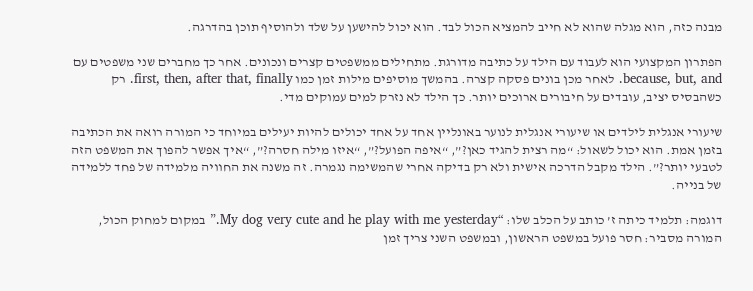מבנה כזה, הוא מגלה שהוא לא חייב להמציא הכול לבד. הוא יכול להישען על שלד ולהוסיף תוכן בהדרגה.

הפתרון המקצועי הוא לעבוד עם הילד על כתיבה מדורגת. מתחילים ממשפטים קצרים ונכונים. אחר כך מחברים שני משפטים עם because, but, and. לאחר מכן בונים פסקה קצרה. בהמשך מוסיפים מילות זמן כמו first, then, after that, finally. רק כשהבסיס יציב, עובדים על חיבורים ארוכים יותר. כך הילד לא נזרק למים עמוקים מדי.

שיעורי אנגלית לילדים או שיעורי אנגלית לנוער באונליין אחד על אחד יכולים להיות יעילים במיוחד כי המורה רואה את הכתיבה בזמן אמת. הוא יכול לשאול: “מה רצית להגיד כאן?”, “איפה הפועל?”, “איזו מילה חסרה?”, “איך אפשר להפוך את המשפט הזה לטבעי יותר?”. הילד מקבל הדרכה אישית ולא רק בדיקה אחרי שהמשימה נגמרה. זה משנה את החוויה מלמידה של פחד ללמידה של בנייה.

דוגמה: תלמיד כיתה ז’ כותב על הכלב שלו: “My dog very cute and he play with me yesterday.” במקום למחוק הכול, המורה מסביר: חסר פועל במשפט הראשון, ובמשפט השני צריך זמן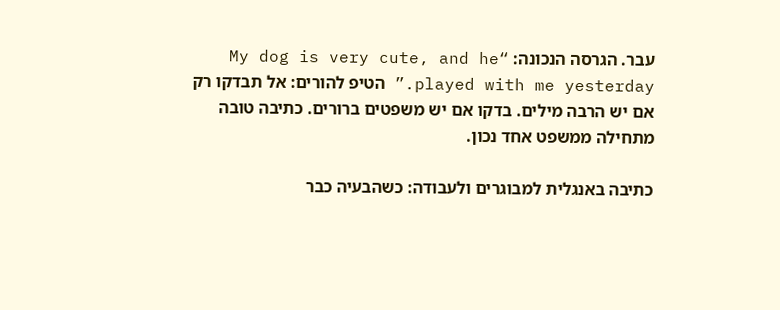עבר. הגרסה הנכונה: “My dog is very cute, and he played with me yesterday.” הטיפ להורים: אל תבדקו רק אם יש הרבה מילים. בדקו אם יש משפטים ברורים. כתיבה טובה מתחילה ממשפט אחד נכון.

כתיבה באנגלית למבוגרים ולעבודה: כשהבעיה כבר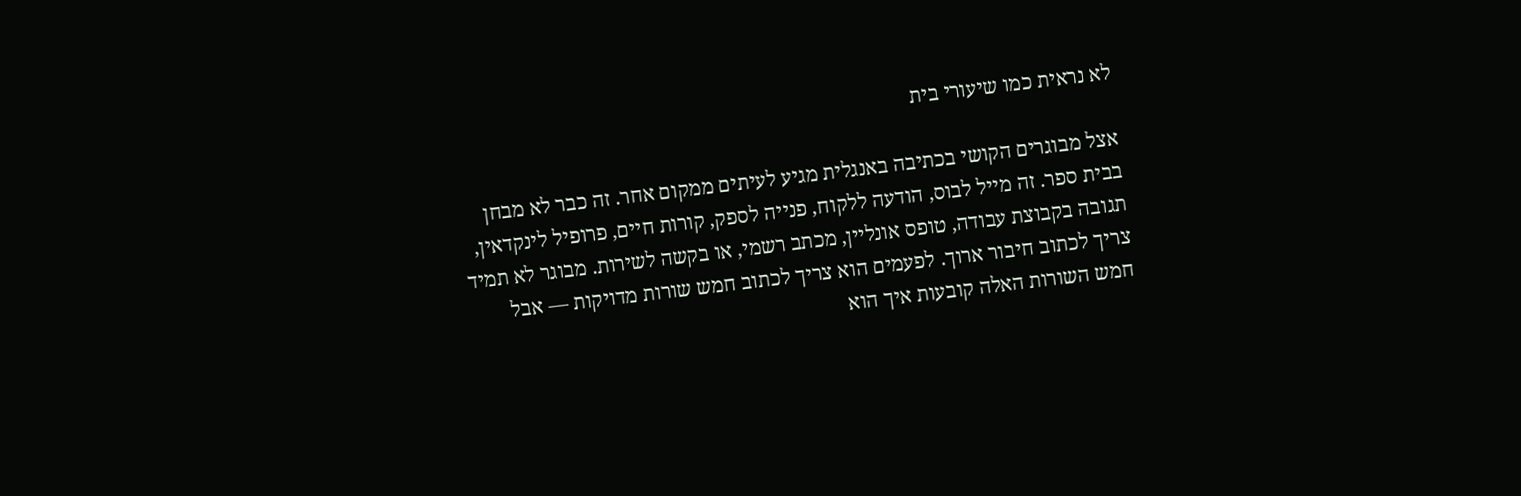לא נראית כמו שיעורי בית

אצל מבוגרים הקושי בכתיבה באנגלית מגיע לעיתים ממקום אחר. זה כבר לא מבחן בבית ספר. זה מייל לבוס, הודעה ללקוח, פנייה לספק, קורות חיים, פרופיל לינקדאין, תגובה בקבוצת עבודה, טופס אונליין, מכתב רשמי, או בקשה לשירות. מבוגר לא תמיד צריך לכתוב חיבור ארוך. לפעמים הוא צריך לכתוב חמש שורות מדויקות — אבל חמש השורות האלה קובעות איך הוא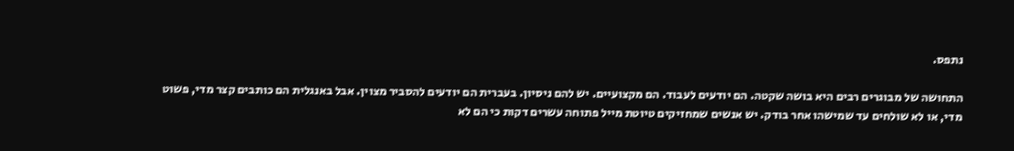נתפס.

התחושה של מבוגרים רבים היא בושה שקטה. הם יודעים לעבוד. הם מקצועיים. יש להם ניסיון. בעברית הם יודעים להסביר מצוין. אבל באנגלית הם כותבים קצר מדי, פשוט מדי, או לא שולחים עד שמישהו אחר בודק. יש אנשים שמחזיקים טיוטת מייל פתוחה עשרים דקות כי הם לא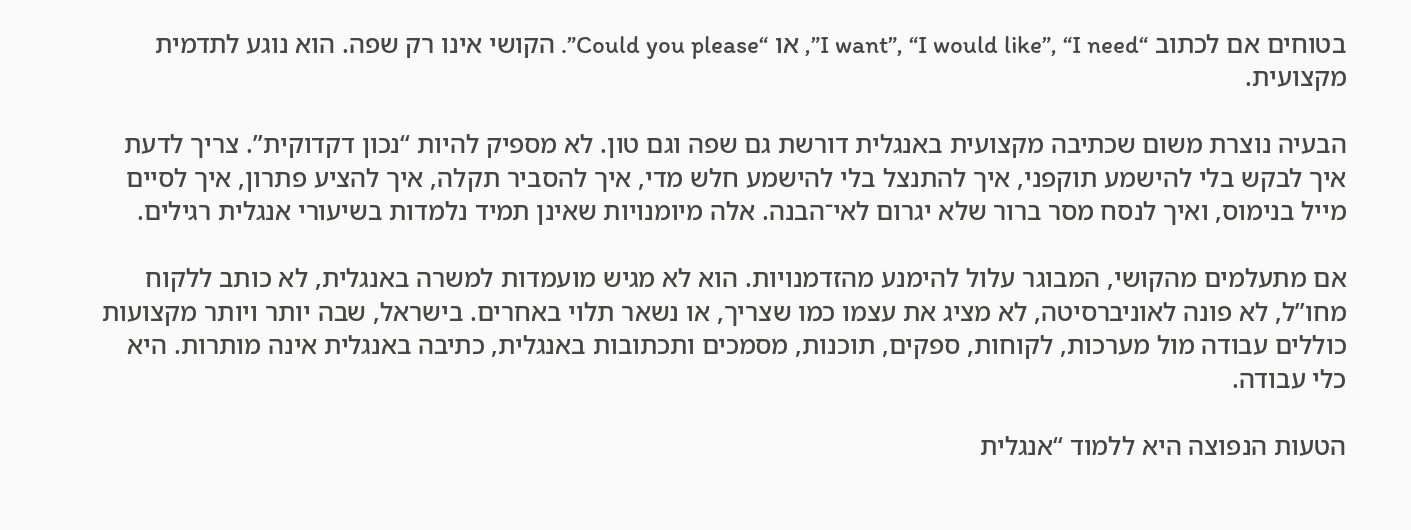בטוחים אם לכתוב “I want”, “I would like”, “I need”, או “Could you please”. הקושי אינו רק שפה. הוא נוגע לתדמית מקצועית.

הבעיה נוצרת משום שכתיבה מקצועית באנגלית דורשת גם שפה וגם טון. לא מספיק להיות “נכון דקדוקית”. צריך לדעת איך לבקש בלי להישמע תוקפני, איך להתנצל בלי להישמע חלש מדי, איך להסביר תקלה, איך להציע פתרון, איך לסיים מייל בנימוס, ואיך לנסח מסר ברור שלא יגרום לאי־הבנה. אלה מיומנויות שאינן תמיד נלמדות בשיעורי אנגלית רגילים.

אם מתעלמים מהקושי, המבוגר עלול להימנע מהזדמנויות. הוא לא מגיש מועמדות למשרה באנגלית, לא כותב ללקוח מחו”ל, לא פונה לאוניברסיטה, לא מציג את עצמו כמו שצריך, או נשאר תלוי באחרים. בישראל, שבה יותר ויותר מקצועות כוללים עבודה מול מערכות, לקוחות, ספקים, תוכנות, מסמכים ותכתובות באנגלית, כתיבה באנגלית אינה מותרות. היא כלי עבודה.

הטעות הנפוצה היא ללמוד “אנגלית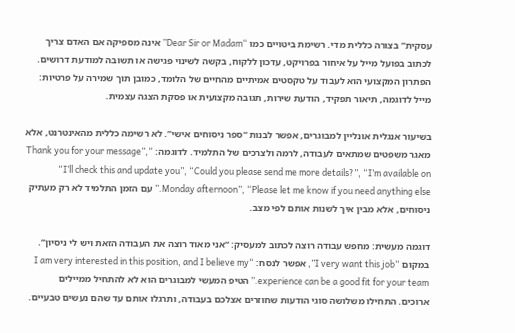עסקית” בצורה כללית מדי. רשימת ביטויים כמו “Dear Sir or Madam” אינה מספיקה אם האדם צריך לכתוב בפועל מייל על איחור בפרויקט, עדכון ללקוח, בקשה לשינוי פגישה או תשובה למודעת דרושים. הפתרון המקצועי הוא לעבוד על טקסטים אמיתיים מהחיים של הלומד, כמובן תוך שמירה על פרטיות: מייל לדוגמה, תיאור תפקיד, הודעת שירות, תגובה מקצועית או פסקת הצגה עצמית.

בשיעור אנגלית אונליין למבוגרים, אפשר לבנות “ספר ניסוחים אישי”. לא רשימה כללית מהאינטרנט, אלא מאגר משפטים שמתאים לעבודה, לרמה ולצרכים של התלמיד. לדוגמה: “Thank you for your message”, “I’ll check this and update you”, “Could you please send me more details?”, “I’m available on Monday afternoon”, “Please let me know if you need anything else.” עם הזמן התלמיד לא רק מעתיק ניסוחים, אלא מבין איך לשנות אותם לפי מצב.

דוגמה מעשית: מחפש עבודה רוצה לכתוב למעסיק: “אני מאוד רוצה את העבודה הזאת ויש לי ניסיון”. במקום “I very want this job”, אפשר לנסח: “I am very interested in this position, and I believe my experience can be a good fit for your team.” הטיפ המעשי למבוגרים הוא לא להתחיל ממיילים ארוכים. התחילו משלושה סוגי הודעות שחוזרים אצלכם בעבודה, ותרגלו אותם עד שהם נעשים טבעיים.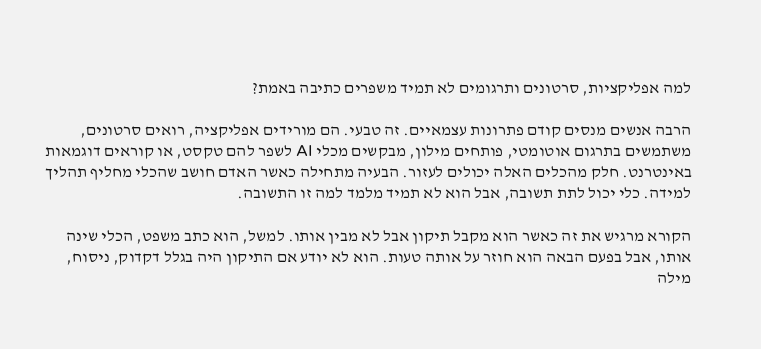למה אפליקציות, סרטונים ותרגומים לא תמיד משפרים כתיבה באמת?

הרבה אנשים מנסים קודם פתרונות עצמאיים. זה טבעי. הם מורידים אפליקציה, רואים סרטונים, משתמשים בתרגום אוטומטי, פותחים מילון, מבקשים מכלי AI לשפר להם טקסט, או קוראים דוגמאות באינטרנט. חלק מהכלים האלה יכולים לעזור. הבעיה מתחילה כאשר האדם חושב שהכלי מחליף תהליך למידה. כלי יכול לתת תשובה, אבל הוא לא תמיד מלמד למה זו התשובה.

הקורא מרגיש את זה כאשר הוא מקבל תיקון אבל לא מבין אותו. למשל, הוא כתב משפט, הכלי שינה אותו, אבל בפעם הבאה הוא חוזר על אותה טעות. הוא לא יודע אם התיקון היה בגלל דקדוק, ניסוח, מילה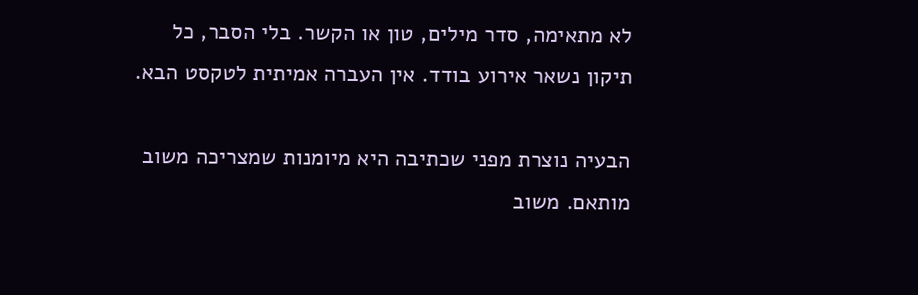לא מתאימה, סדר מילים, טון או הקשר. בלי הסבר, כל תיקון נשאר אירוע בודד. אין העברה אמיתית לטקסט הבא.

הבעיה נוצרת מפני שכתיבה היא מיומנות שמצריכה משוב מותאם. משוב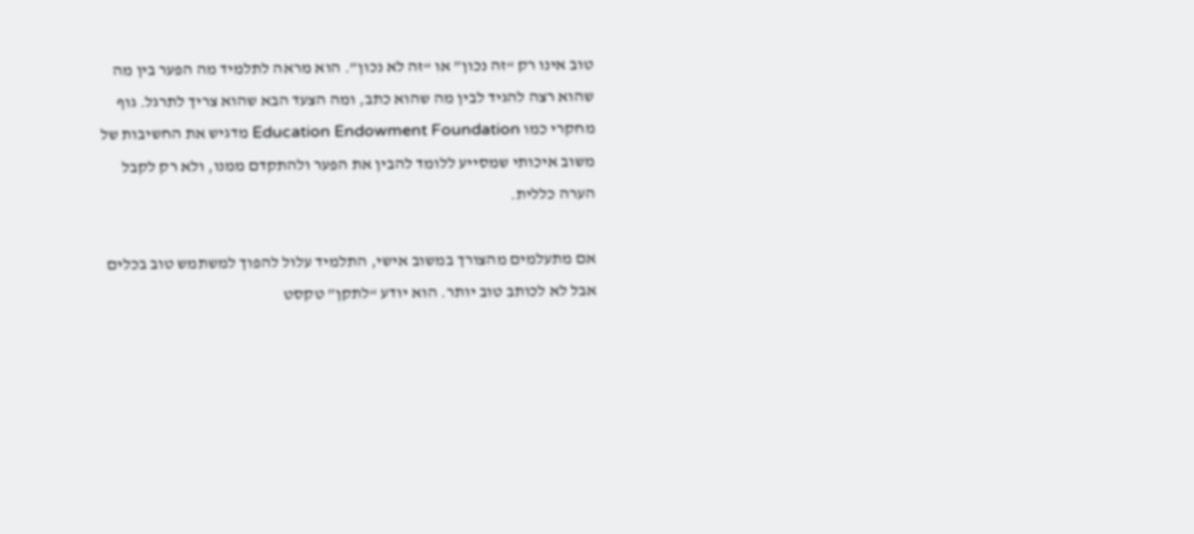טוב אינו רק “זה נכון” או “זה לא נכון”. הוא מראה לתלמיד מה הפער בין מה שהוא רצה להגיד לבין מה שהוא כתב, ומה הצעד הבא שהוא צריך לתרגל. גוף מחקרי כמו Education Endowment Foundation מדגיש את החשיבות של משוב איכותי שמסייע ללומד להבין את הפער ולהתקדם ממנו, ולא רק לקבל הערה כללית.

אם מתעלמים מהצורך במשוב אישי, התלמיד עלול להפוך למשתמש טוב בכלים אבל לא לכותב טוב יותר. הוא יודע “לתקן” טקסט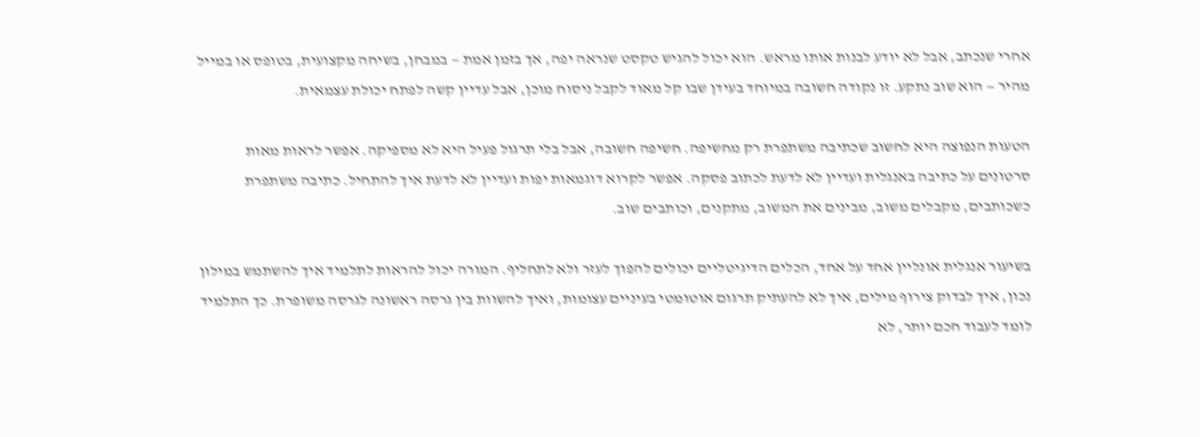אחרי שנכתב, אבל לא יודע לבנות אותו מראש. הוא יכול להגיש טקסט שנראה יפה, אך בזמן אמת — במבחן, בשיחה מקצועית, בטופס או במייל מהיר — הוא שוב נתקע. זו נקודה חשובה במיוחד בעידן שבו קל מאוד לקבל ניסוח מוכן, אבל עדיין קשה לפתח יכולת עצמאית.

הטעות הנפוצה היא לחשוב שכתיבה משתפרת רק מחשיפה. חשיפה חשובה, אבל בלי תרגול פעיל היא לא מספיקה. אפשר לראות מאות סרטונים על כתיבה באנגלית ועדיין לא לדעת לכתוב פסקה. אפשר לקרוא דוגמאות יפות ועדיין לא לדעת איך להתחיל. כתיבה משתפרת כשכותבים, מקבלים משוב, מבינים את המשוב, מתקנים, וכותבים שוב.

בשיעור אנגלית אונליין אחד על אחד, הכלים הדיגיטליים יכולים להפוך לעזר ולא לתחליף. המורה יכול להראות לתלמיד איך להשתמש במילון נכון, איך לבדוק צירוף מילים, איך לא להעתיק תרגום אוטומטי בעיניים עצומות, ואיך להשוות בין גרסה ראשונה לגרסה משופרת. כך התלמיד לומד לעבוד חכם יותר, לא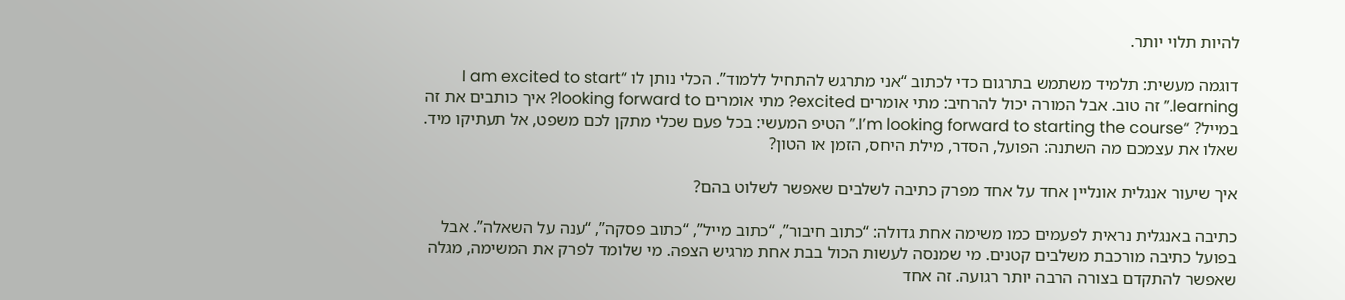להיות תלוי יותר.

דוגמה מעשית: תלמיד משתמש בתרגום כדי לכתוב “אני מתרגש להתחיל ללמוד”. הכלי נותן לו “I am excited to start learning.” זה טוב. אבל המורה יכול להרחיב: מתי אומרים excited? מתי אומרים looking forward to? איך כותבים את זה במייל? “I’m looking forward to starting the course.” הטיפ המעשי: בכל פעם שכלי מתקן לכם משפט, אל תעתיקו מיד. שאלו את עצמכם מה השתנה: הפועל, הסדר, מילת היחס, הזמן או הטון?

איך שיעור אנגלית אונליין אחד על אחד מפרק כתיבה לשלבים שאפשר לשלוט בהם?

כתיבה באנגלית נראית לפעמים כמו משימה אחת גדולה: “כתוב חיבור”, “כתוב מייל”, “כתוב פסקה”, “ענה על השאלה”. אבל בפועל כתיבה מורכבת משלבים קטנים. מי שמנסה לעשות הכול בבת אחת מרגיש הצפה. מי שלומד לפרק את המשימה, מגלה שאפשר להתקדם בצורה הרבה יותר רגועה. זה אחד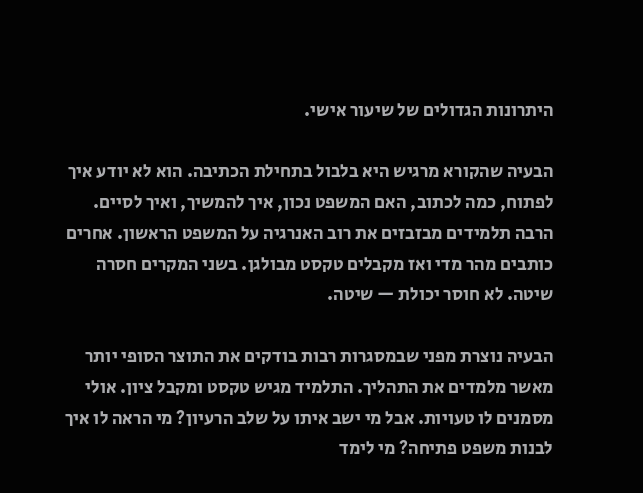היתרונות הגדולים של שיעור אישי.

הבעיה שהקורא מרגיש היא בלבול בתחילת הכתיבה. הוא לא יודע איך לפתוח, כמה לכתוב, האם המשפט נכון, איך להמשיך, ואיך לסיים. הרבה תלמידים מבזבזים את רוב האנרגיה על המשפט הראשון. אחרים כותבים מהר מדי ואז מקבלים טקסט מבולגן. בשני המקרים חסרה שיטה. לא חוסר יכולת — שיטה.

הבעיה נוצרת מפני שבמסגרות רבות בודקים את התוצר הסופי יותר מאשר מלמדים את התהליך. התלמיד מגיש טקסט ומקבל ציון. אולי מסמנים לו טעויות. אבל מי ישב איתו על שלב הרעיון? מי הראה לו איך לבנות משפט פתיחה? מי לימד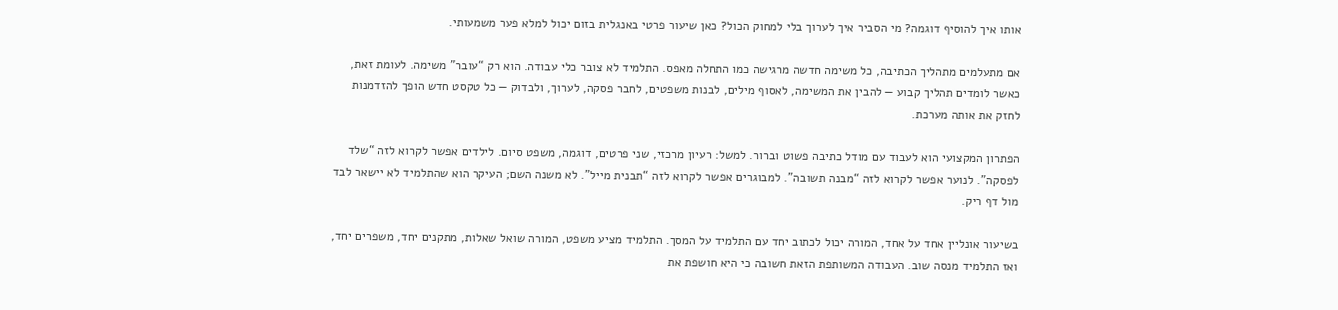אותו איך להוסיף דוגמה? מי הסביר איך לערוך בלי למחוק הכול? כאן שיעור פרטי באנגלית בזום יכול למלא פער משמעותי.

אם מתעלמים מתהליך הכתיבה, כל משימה חדשה מרגישה כמו התחלה מאפס. התלמיד לא צובר כלי עבודה. הוא רק “עובר” משימה. לעומת זאת, כאשר לומדים תהליך קבוע — להבין את המשימה, לאסוף מילים, לבנות משפטים, לחבר פסקה, לערוך, ולבדוק — כל טקסט חדש הופך להזדמנות לחזק את אותה מערכת.

הפתרון המקצועי הוא לעבוד עם מודל כתיבה פשוט וברור. למשל: רעיון מרכזי, שני פרטים, דוגמה, משפט סיום. לילדים אפשר לקרוא לזה “שלד לפסקה”. לנוער אפשר לקרוא לזה “מבנה תשובה”. למבוגרים אפשר לקרוא לזה “תבנית מייל”. לא משנה השם; העיקר הוא שהתלמיד לא יישאר לבד מול דף ריק.

בשיעור אונליין אחד על אחד, המורה יכול לכתוב יחד עם התלמיד על המסך. התלמיד מציע משפט, המורה שואל שאלות, מתקנים יחד, משפרים יחד, ואז התלמיד מנסה שוב. העבודה המשותפת הזאת חשובה כי היא חושפת את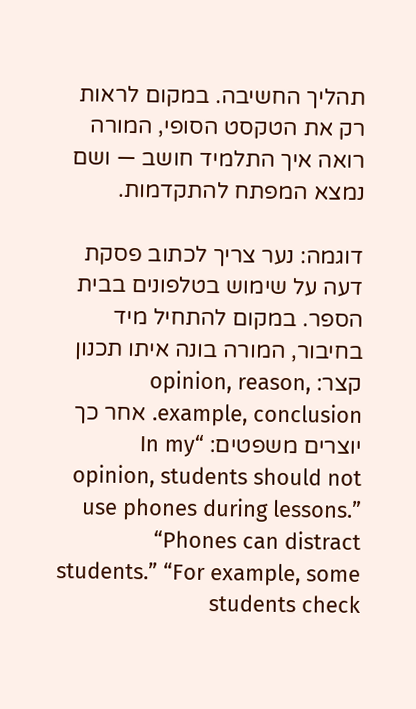תהליך החשיבה. במקום לראות רק את הטקסט הסופי, המורה רואה איך התלמיד חושב — ושם נמצא המפתח להתקדמות.

דוגמה: נער צריך לכתוב פסקת דעה על שימוש בטלפונים בבית הספר. במקום להתחיל מיד בחיבור, המורה בונה איתו תכנון קצר: opinion, reason, example, conclusion. אחר כך יוצרים משפטים: “In my opinion, students should not use phones during lessons.” “Phones can distract students.” “For example, some students check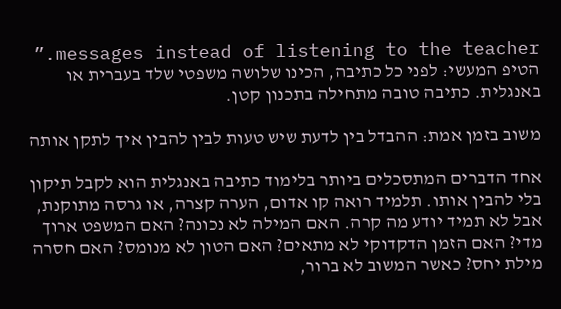messages instead of listening to the teacher.” הטיפ המעשי: לפני כל כתיבה, הכינו שלושה משפטי שלד בעברית או באנגלית. כתיבה טובה מתחילה בתכנון קטן.

משוב בזמן אמת: ההבדל בין לדעת שיש טעות לבין להבין איך לתקן אותה

אחד הדברים המתסכלים ביותר בלימוד כתיבה באנגלית הוא לקבל תיקון בלי להבין אותו. תלמיד רואה קו אדום, הערה קצרה, או גרסה מתוקנת, אבל לא תמיד יודע מה קרה. האם המילה לא נכונה? האם המשפט ארוך מדי? האם הזמן הדקדוקי לא מתאים? האם הטון לא מנומס? האם חסרה מילת יחס? כאשר המשוב לא ברור,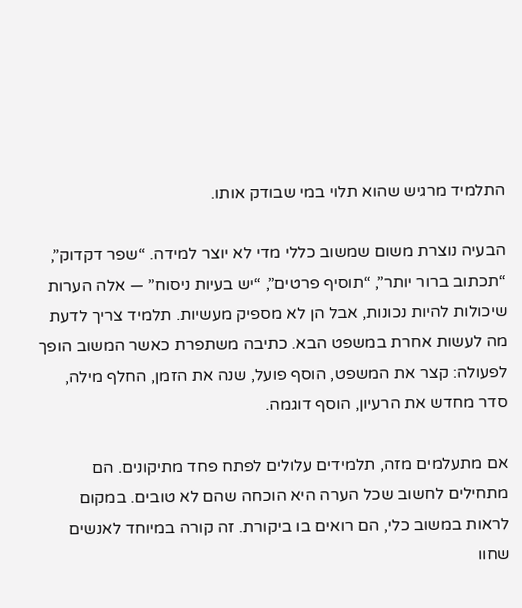התלמיד מרגיש שהוא תלוי במי שבודק אותו.

הבעיה נוצרת משום שמשוב כללי מדי לא יוצר למידה. “שפר דקדוק”, “תכתוב ברור יותר”, “תוסיף פרטים”, “יש בעיות ניסוח” — אלה הערות שיכולות להיות נכונות, אבל הן לא מספיק מעשיות. תלמיד צריך לדעת מה לעשות אחרת במשפט הבא. כתיבה משתפרת כאשר המשוב הופך לפעולה: קצר את המשפט, הוסף פועל, שנה את הזמן, החלף מילה, סדר מחדש את הרעיון, הוסף דוגמה.

אם מתעלמים מזה, תלמידים עלולים לפתח פחד מתיקונים. הם מתחילים לחשוב שכל הערה היא הוכחה שהם לא טובים. במקום לראות במשוב כלי, הם רואים בו ביקורת. זה קורה במיוחד לאנשים שחוו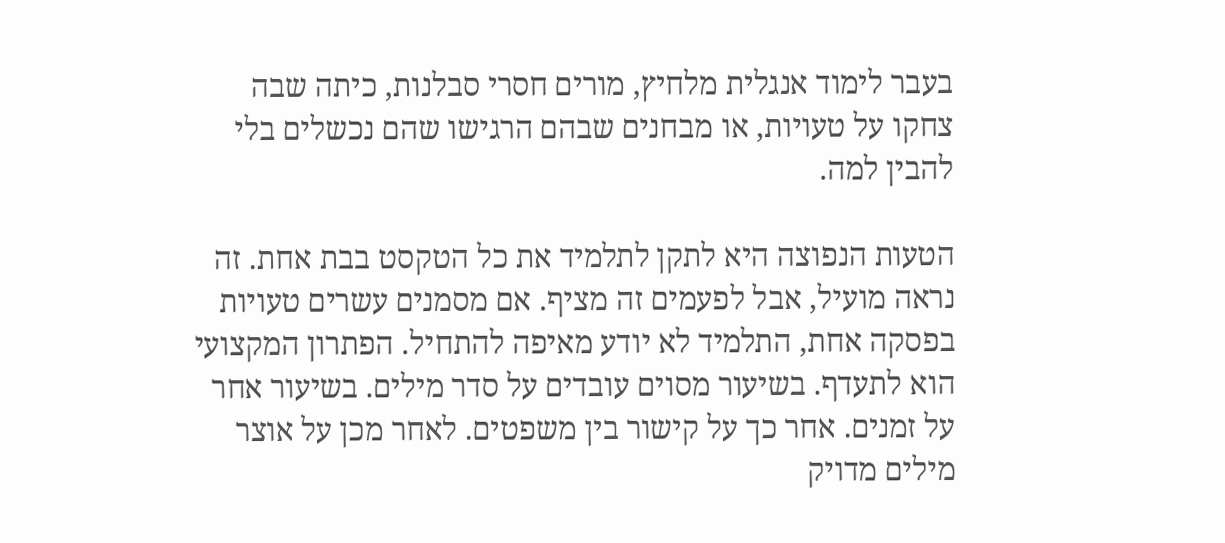בעבר לימוד אנגלית מלחיץ, מורים חסרי סבלנות, כיתה שבה צחקו על טעויות, או מבחנים שבהם הרגישו שהם נכשלים בלי להבין למה.

הטעות הנפוצה היא לתקן לתלמיד את כל הטקסט בבת אחת. זה נראה מועיל, אבל לפעמים זה מציף. אם מסמנים עשרים טעויות בפסקה אחת, התלמיד לא יודע מאיפה להתחיל. הפתרון המקצועי הוא לתעדף. בשיעור מסוים עובדים על סדר מילים. בשיעור אחר על זמנים. אחר כך על קישור בין משפטים. לאחר מכן על אוצר מילים מדויק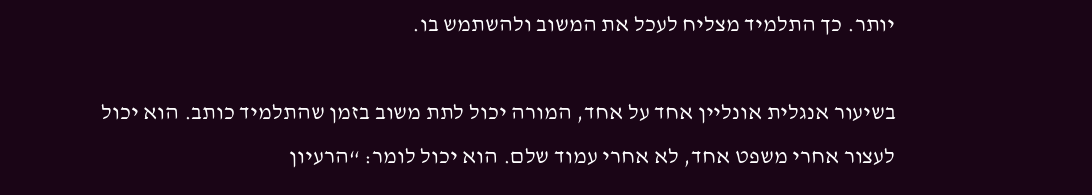יותר. כך התלמיד מצליח לעכל את המשוב ולהשתמש בו.

בשיעור אנגלית אונליין אחד על אחד, המורה יכול לתת משוב בזמן שהתלמיד כותב. הוא יכול לעצור אחרי משפט אחד, לא אחרי עמוד שלם. הוא יכול לומר: “הרעיון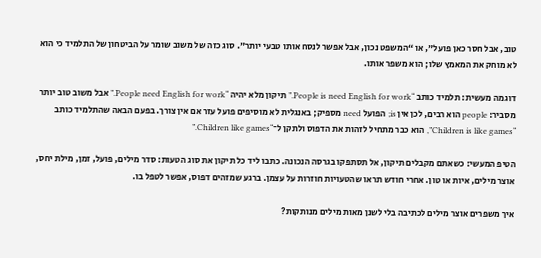טוב, אבל חסר כאן פועל”, או “המשפט נכון, אבל אפשר לנסח אותו טבעי יותר”. סוג כזה של משוב שומר על הביטחון של התלמיד כי הוא לא מוחק את המאמץ שלו; הוא משפר אותו.

דוגמה מעשית: תלמיד כותב “People is need English for work.” תיקון מלא יהיה “People need English for work.” אבל משוב טוב יותר מסביר: people הוא רבים, לכן אין is; הפועל need מספיק; באנגלית לא מוסיפים פועל עזר אם אין צורך. בפעם הבאה שהתלמיד כותב “Children is like games”, הוא כבר מתחיל לזהות את הדפוס ולתקן ל־“Children like games.”

הטיפ המעשי: כשאתם מקבלים תיקון, אל תסתפקו בגרסה הנכונה. כתבו ליד כל תיקון את סוג הטעות: סדר מילים, פועל, זמן, מילת יחס, אוצר מילים, איות או טון. אחרי חודש תראו שהטעויות חוזרות על עצמן. ברגע שמזהים דפוס, אפשר לטפל בו.

איך משפרים אוצר מילים לכתיבה בלי לשנן מאות מילים מנותקות?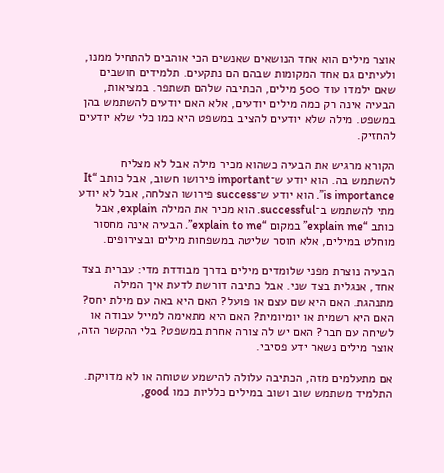אוצר מילים הוא אחד הנושאים שאנשים הכי אוהבים להתחיל ממנו, ולעיתים גם אחד המקומות שבהם הם נתקעים. תלמידים חושבים שאם ילמדו עוד 500 מילים, הכתיבה שלהם תשתפר. במציאות, הבעיה אינה רק כמה מילים יודעים, אלא האם יודעים להשתמש בהן במשפט. מילה שלא יודעים להציב במשפט היא כמו כלי שלא יודעים להחזיק.

הקורא מרגיש את הבעיה כשהוא מכיר מילה אבל לא מצליח להשתמש בה. הוא יודע ש־important פירושו חשוב, אבל כותב “It is importance”. הוא יודע ש־success פירושו הצלחה, אבל לא יודע מתי להשתמש ב־successful. הוא מכיר את המילה explain, אבל כותב “explain me” במקום “explain to me”. הבעיה אינה מחסור מוחלט במילים, אלא חוסר שליטה במשפחות מילים ובצירופים.

הבעיה נוצרת מפני שלומדים מילים בדרך מבודדת מדי: עברית בצד אחד, אנגלית בצד שני. אבל כתיבה דורשת לדעת איך המילה מתנהגת. האם היא שם עצם או פועל? האם היא באה עם מילת יחס? האם היא רשמית או יומיומית? האם היא מתאימה למייל עבודה או לשיחה עם חבר? האם יש לה צורה אחרת במשפט? בלי ההקשר הזה, אוצר מילים נשאר ידע פסיבי.

אם מתעלמים מזה, הכתיבה עלולה להישמע שטוחה או לא מדויקת. התלמיד משתמש שוב ושוב במילים כלליות כמו good,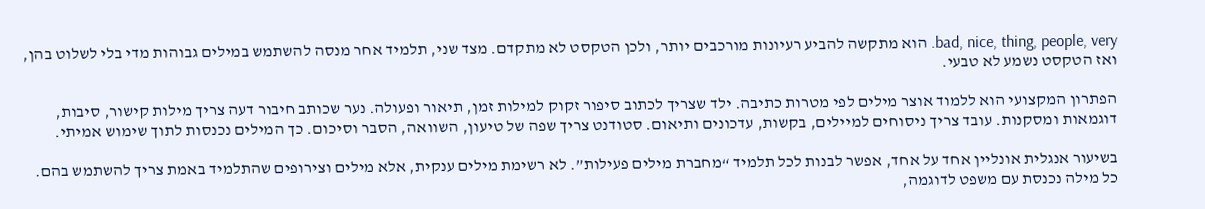bad, nice, thing, people, very. הוא מתקשה להביע רעיונות מורכבים יותר, ולכן הטקסט לא מתקדם. מצד שני, תלמיד אחר מנסה להשתמש במילים גבוהות מדי בלי לשלוט בהן, ואז הטקסט נשמע לא טבעי.

הפתרון המקצועי הוא ללמוד אוצר מילים לפי מטרות כתיבה. ילד שצריך לכתוב סיפור זקוק למילות זמן, תיאור ופעולה. נער שכותב חיבור דעה צריך מילות קישור, סיבות, דוגמאות ומסקנות. עובד צריך ניסוחים למיילים, בקשות, עדכונים ותיאום. סטודנט צריך שפה של טיעון, השוואה, הסבר וסיכום. כך המילים נכנסות לתוך שימוש אמיתי.

בשיעור אנגלית אונליין אחד על אחד, אפשר לבנות לכל תלמיד “מחברת מילים פעילות”. לא רשימת מילים ענקית, אלא מילים וצירופים שהתלמיד באמת צריך להשתמש בהם. כל מילה נכנסת עם משפט לדוגמה,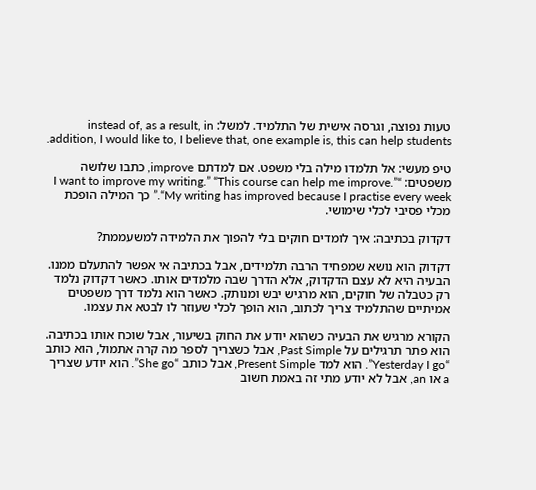טעות נפוצה, וגרסה אישית של התלמיד. למשל: instead of, as a result, in addition, I would like to, I believe that, one example is, this can help students.

טיפ מעשי: אל תלמדו מילה בלי משפט. אם למדתם improve, כתבו שלושה משפטים: “I want to improve my writing.” “This course can help me improve.” “My writing has improved because I practise every week.” כך המילה הופכת מכלי פסיבי לכלי שימושי.

דקדוק בכתיבה: איך לומדים חוקים בלי להפוך את הלמידה למשעממת?

דקדוק הוא נושא שמפחיד הרבה תלמידים, אבל בכתיבה אי אפשר להתעלם ממנו. הבעיה היא לא עצם הדקדוק, אלא הדרך שבה מלמדים אותו. כאשר דקדוק נלמד רק כטבלה של חוקים, הוא מרגיש יבש ומנותק. כאשר הוא נלמד דרך משפטים אמיתיים שהתלמיד צריך לכתוב, הוא הופך לכלי שעוזר לו לבטא את עצמו.

הקורא מרגיש את הבעיה כשהוא יודע את החוק בשיעור, אבל שוכח אותו בכתיבה. הוא פתר תרגילים על Past Simple, אבל כשצריך לספר מה קרה אתמול, הוא כותב “Yesterday I go”. הוא למד Present Simple, אבל כותב “She go”. הוא יודע שצריך a או an, אבל לא יודע מתי זה באמת חשוב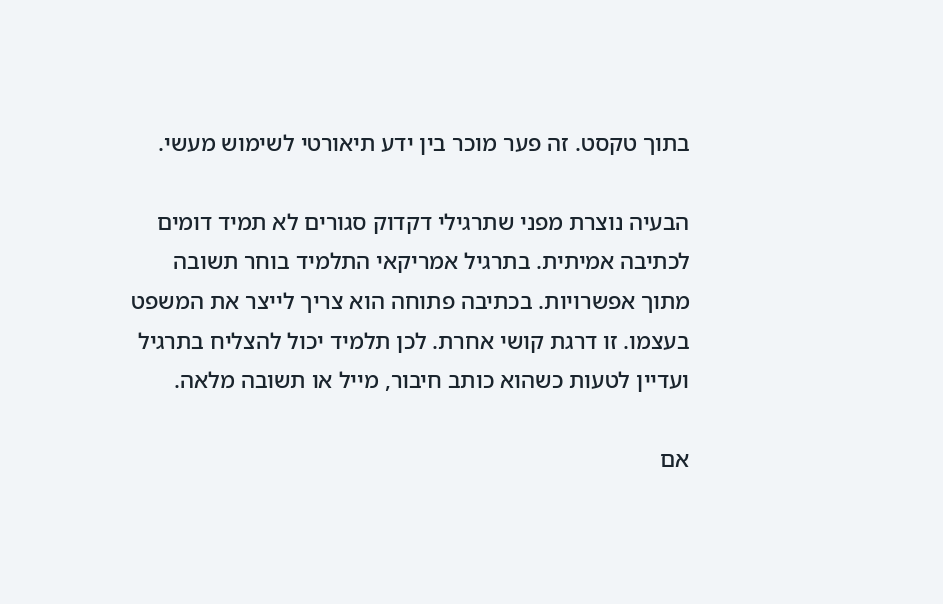בתוך טקסט. זה פער מוכר בין ידע תיאורטי לשימוש מעשי.

הבעיה נוצרת מפני שתרגילי דקדוק סגורים לא תמיד דומים לכתיבה אמיתית. בתרגיל אמריקאי התלמיד בוחר תשובה מתוך אפשרויות. בכתיבה פתוחה הוא צריך לייצר את המשפט בעצמו. זו דרגת קושי אחרת. לכן תלמיד יכול להצליח בתרגיל ועדיין לטעות כשהוא כותב חיבור, מייל או תשובה מלאה.

אם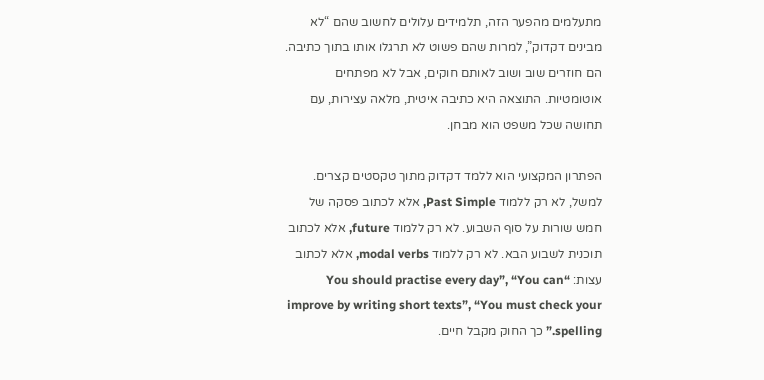מתעלמים מהפער הזה, תלמידים עלולים לחשוב שהם “לא מבינים דקדוק”, למרות שהם פשוט לא תרגלו אותו בתוך כתיבה. הם חוזרים שוב ושוב לאותם חוקים, אבל לא מפתחים אוטומטיות. התוצאה היא כתיבה איטית, מלאה עצירות, עם תחושה שכל משפט הוא מבחן.

הפתרון המקצועי הוא ללמד דקדוק מתוך טקסטים קצרים. למשל, לא רק ללמוד Past Simple, אלא לכתוב פסקה של חמש שורות על סוף השבוע. לא רק ללמוד future, אלא לכתוב תוכנית לשבוע הבא. לא רק ללמוד modal verbs, אלא לכתוב עצות: “You should practise every day”, “You can improve by writing short texts”, “You must check your spelling.” כך החוק מקבל חיים.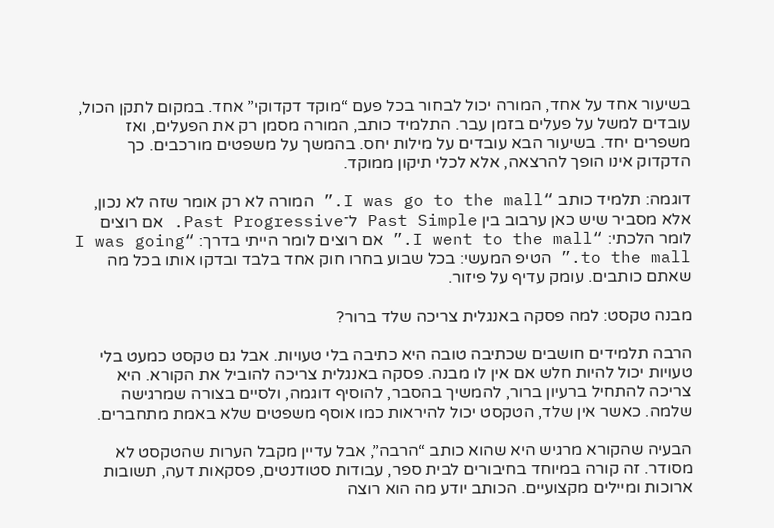בשיעור אחד על אחד, המורה יכול לבחור בכל פעם “מוקד דקדוקי” אחד. במקום לתקן הכול, עובדים למשל על פעלים בזמן עבר. התלמיד כותב, המורה מסמן רק את הפעלים, ואז משפרים יחד. בשיעור הבא עובדים על מילות יחס. בהמשך על משפטים מורכבים. כך הדקדוק אינו הופך להרצאה, אלא לכלי תיקון ממוקד.

דוגמה: תלמיד כותב “I was go to the mall.” המורה לא רק אומר שזה לא נכון, אלא מסביר שיש כאן ערבוב בין Past Simple ל־Past Progressive. אם רוצים לומר הלכתי: “I went to the mall.” אם רוצים לומר הייתי בדרך: “I was going to the mall.” הטיפ המעשי: בכל שבוע בחרו חוק אחד בלבד ובדקו אותו בכל מה שאתם כותבים. עומק עדיף על פיזור.

מבנה טקסט: למה פסקה באנגלית צריכה שלד ברור?

הרבה תלמידים חושבים שכתיבה טובה היא כתיבה בלי טעויות. אבל גם טקסט כמעט בלי טעויות יכול להיות חלש אם אין לו מבנה. פסקה באנגלית צריכה להוביל את הקורא. היא צריכה להתחיל ברעיון ברור, להמשיך בהסבר, להוסיף דוגמה, ולסיים בצורה שמרגישה שלמה. כאשר אין שלד, הטקסט יכול להיראות כמו אוסף משפטים שלא באמת מתחברים.

הבעיה שהקורא מרגיש היא שהוא כותב “הרבה”, אבל עדיין מקבל הערות שהטקסט לא מסודר. זה קורה במיוחד בחיבורים לבית ספר, עבודות סטודנטים, פסקאות דעה, תשובות ארוכות ומיילים מקצועיים. הכותב יודע מה הוא רוצה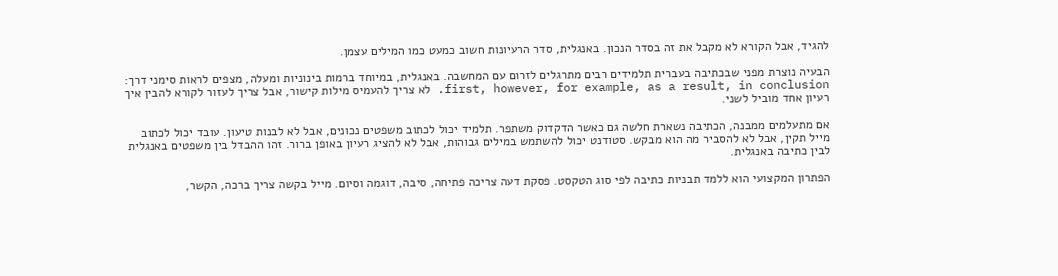להגיד, אבל הקורא לא מקבל את זה בסדר הנכון. באנגלית, סדר הרעיונות חשוב כמעט כמו המילים עצמן.

הבעיה נוצרת מפני שבכתיבה בעברית תלמידים רבים מתרגלים לזרום עם המחשבה. באנגלית, במיוחד ברמות בינוניות ומעלה, מצפים לראות סימני דרך: first, however, for example, as a result, in conclusion. לא צריך להעמיס מילות קישור, אבל צריך לעזור לקורא להבין איך רעיון אחד מוביל לשני.

אם מתעלמים ממבנה, הכתיבה נשארת חלשה גם כאשר הדקדוק משתפר. תלמיד יכול לכתוב משפטים נכונים, אבל לא לבנות טיעון. עובד יכול לכתוב מייל תקין, אבל לא להסביר מה הוא מבקש. סטודנט יכול להשתמש במילים גבוהות, אבל לא להציג רעיון באופן ברור. זהו ההבדל בין משפטים באנגלית לבין כתיבה באנגלית.

הפתרון המקצועי הוא ללמד תבניות כתיבה לפי סוג הטקסט. פסקת דעה צריכה פתיחה, סיבה, דוגמה וסיום. מייל בקשה צריך ברכה, הקשר,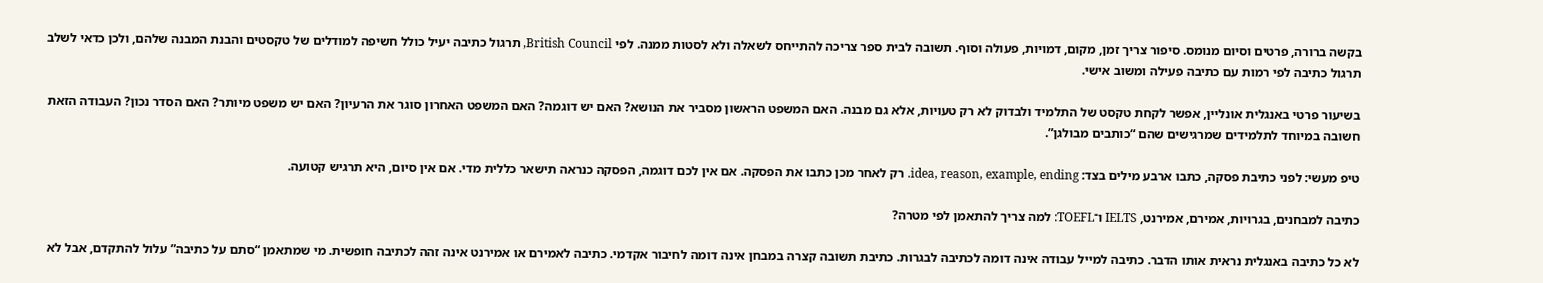בקשה ברורה, פרטים וסיום מנומס. סיפור צריך זמן, מקום, דמויות, פעולה וסוף. תשובה לבית ספר צריכה להתייחס לשאלה ולא לסטות ממנה. לפי British Council, תרגול כתיבה יעיל כולל חשיפה למודלים של טקסטים והבנת המבנה שלהם, ולכן כדאי לשלב תרגול כתיבה לפי רמות עם כתיבה פעילה ומשוב אישי.

בשיעור פרטי באנגלית אונליין, אפשר לקחת טקסט של התלמיד ולבדוק לא רק טעויות, אלא גם מבנה. האם המשפט הראשון מסביר את הנושא? האם יש דוגמה? האם המשפט האחרון סוגר את הרעיון? האם יש משפט מיותר? האם הסדר נכון? העבודה הזאת חשובה במיוחד לתלמידים שמרגישים שהם “כותבים מבולגן”.

טיפ מעשי: לפני כתיבת פסקה, כתבו ארבע מילים בצד: idea, reason, example, ending. רק לאחר מכן כתבו את הפסקה. אם אין לכם דוגמה, הפסקה כנראה תישאר כללית מדי. אם אין סיום, היא תרגיש קטועה.

כתיבה למבחנים, בגרויות, אמירם, אמירנט, IELTS ו־TOEFL: למה צריך להתאמן לפי מטרה?

לא כל כתיבה באנגלית נראית אותו הדבר. כתיבה למייל עבודה אינה דומה לכתיבה לבגרות. כתיבת תשובה קצרה במבחן אינה דומה לחיבור אקדמי. כתיבה לאמירם או אמירנט אינה זהה לכתיבה חופשית. מי שמתאמן “סתם על כתיבה” עלול להתקדם, אבל לא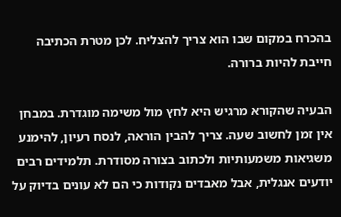בהכרח במקום שבו הוא צריך להצליח. לכן מטרת הכתיבה חייבת להיות ברורה.

הבעיה שהקורא מרגיש היא לחץ מול משימה מוגדרת. במבחן אין זמן לחשוב שעה. צריך להבין הוראה, לנסח רעיון, להימנע משגיאות משמעותיות ולכתוב בצורה מסודרת. תלמידים רבים יודעים אנגלית, אבל מאבדים נקודות כי הם לא עונים בדיוק על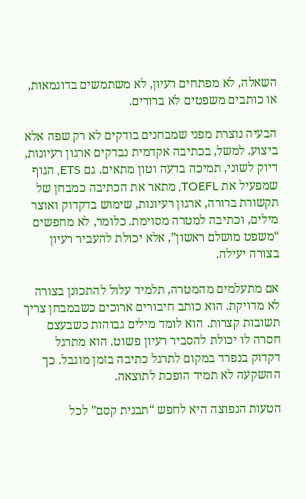השאלה, לא מפתחים רעיון, לא משתמשים בדוגמאות, או כותבים משפטים לא ברורים.

הבעיה נוצרת מפני שמבחנים בודקים לא רק שפה אלא ביצוע. למשל, בכתיבה אקדמית נבדקים ארגון רעיונות, דיוק לשוני, תמיכה בדעה וטון מתאים. גם ETS, הגוף שמפעיל את TOEFL, מתאר את הכתיבה כמבחן של תקשורת ברורה, ארגון רעיונות, שימוש בדקדוק ואוצר מילים, וכתיבה למטרה מסוימת. כלומר, לא מחפשים “משפט מושלם ראשון”, אלא יכולת להעביר רעיון בצורה יעילה.

אם מתעלמים מהמטרה, תלמיד עלול להתכונן בצורה לא מדויקת. הוא כותב חיבורים ארוכים כשבמבחן צריך תשובות קצרות. הוא לומד מילים גבוהות כשבעצם חסרה לו יכולת להסביר רעיון פשוט. הוא מתרגל דקדוק בנפרד במקום לתרגל כתיבה בזמן מוגבל. כך ההשקעה לא תמיד הופכת לתוצאה.

הטעות הנפוצה היא לחפש “תבנית קסם” לכל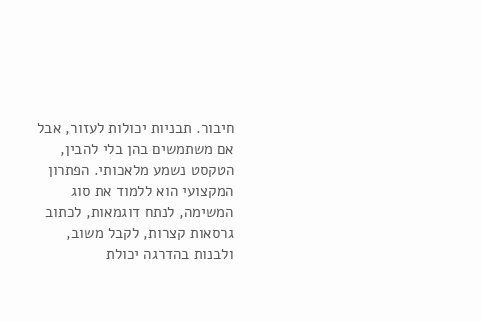חיבור. תבניות יכולות לעזור, אבל אם משתמשים בהן בלי להבין, הטקסט נשמע מלאכותי. הפתרון המקצועי הוא ללמוד את סוג המשימה, לנתח דוגמאות, לכתוב גרסאות קצרות, לקבל משוב, ולבנות בהדרגה יכולת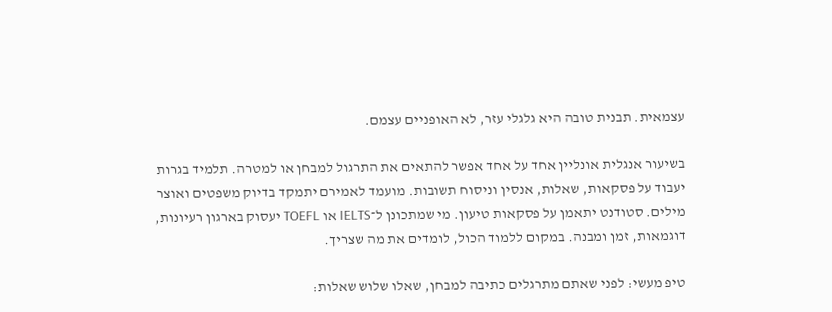עצמאית. תבנית טובה היא גלגלי עזר, לא האופניים עצמם.

בשיעור אנגלית אונליין אחד על אחד אפשר להתאים את התרגול למבחן או למטרה. תלמיד בגרות יעבוד על פסקאות, שאלות, אנסין וניסוח תשובות. מועמד לאמירם יתמקד בדיוק משפטים ואוצר מילים. סטודנט יתאמן על פסקאות טיעון. מי שמתכונן ל־IELTS או TOEFL יעסוק בארגון רעיונות, דוגמאות, זמן ומבנה. במקום ללמוד הכול, לומדים את מה שצריך.

טיפ מעשי: לפני שאתם מתרגלים כתיבה למבחן, שאלו שלוש שאלות: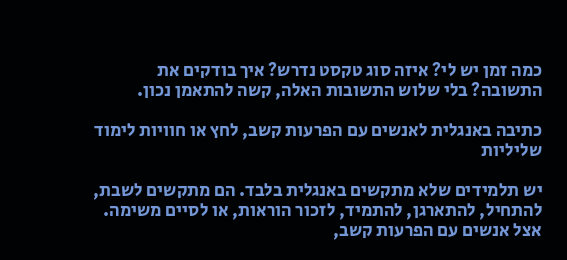כמה זמן יש לי? איזה סוג טקסט נדרש? איך בודקים את התשובה? בלי שלוש התשובות האלה, קשה להתאמן נכון.

כתיבה באנגלית לאנשים עם הפרעות קשב, לחץ או חוויות לימוד שליליות

יש תלמידים שלא מתקשים באנגלית בלבד. הם מתקשים לשבת, להתחיל, להתארגן, להתמיד, לזכור הוראות, או לסיים משימה. אצל אנשים עם הפרעות קשב,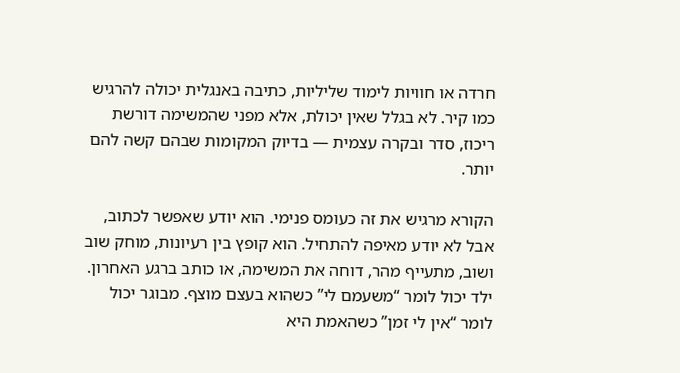חרדה או חוויות לימוד שליליות, כתיבה באנגלית יכולה להרגיש כמו קיר. לא בגלל שאין יכולת, אלא מפני שהמשימה דורשת ריכוז, סדר ובקרה עצמית — בדיוק המקומות שבהם קשה להם יותר.

הקורא מרגיש את זה כעומס פנימי. הוא יודע שאפשר לכתוב, אבל לא יודע מאיפה להתחיל. הוא קופץ בין רעיונות, מוחק שוב ושוב, מתעייף מהר, דוחה את המשימה, או כותב ברגע האחרון. ילד יכול לומר “משעמם לי” כשהוא בעצם מוצף. מבוגר יכול לומר “אין לי זמן” כשהאמת היא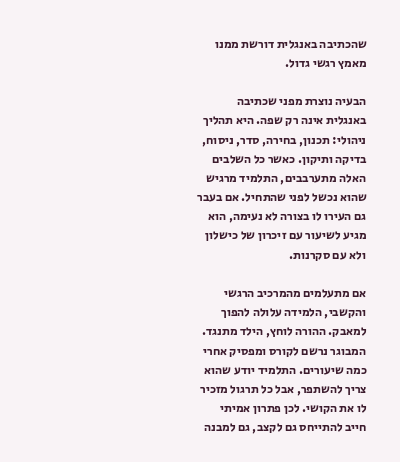שהכתיבה באנגלית דורשת ממנו מאמץ רגשי גדול.

הבעיה נוצרת מפני שכתיבה באנגלית אינה רק שפה. היא תהליך ניהולי: תכנון, בחירה, סדר, ניסוח, בדיקה ותיקון. כאשר כל השלבים האלה מתערבבים, התלמיד מרגיש שהוא נכשל לפני שהתחיל. אם בעבר גם העירו לו בצורה לא נעימה, הוא מגיע לשיעור עם זיכרון של כישלון ולא עם סקרנות.

אם מתעלמים מהמרכיב הרגשי והקשבי, הלמידה עלולה להפוך למאבק. ההורה לוחץ, הילד מתנגד. המבוגר נרשם לקורס ומפסיק אחרי כמה שיעורים. התלמיד יודע שהוא צריך להשתפר, אבל כל תרגול מזכיר לו את הקושי. לכן פתרון אמיתי חייב להתייחס גם לקצב, גם למבנה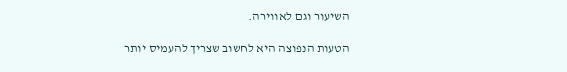השיעור וגם לאווירה.

הטעות הנפוצה היא לחשוב שצריך להעמיס יותר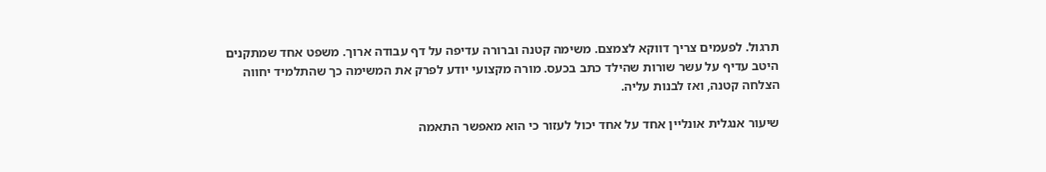תרגול. לפעמים צריך דווקא לצמצם. משימה קטנה וברורה עדיפה על דף עבודה ארוך. משפט אחד שמתקנים היטב עדיף על עשר שורות שהילד כתב בכעס. מורה מקצועי יודע לפרק את המשימה כך שהתלמיד יחווה הצלחה קטנה, ואז לבנות עליה.

שיעור אנגלית אונליין אחד על אחד יכול לעזור כי הוא מאפשר התאמה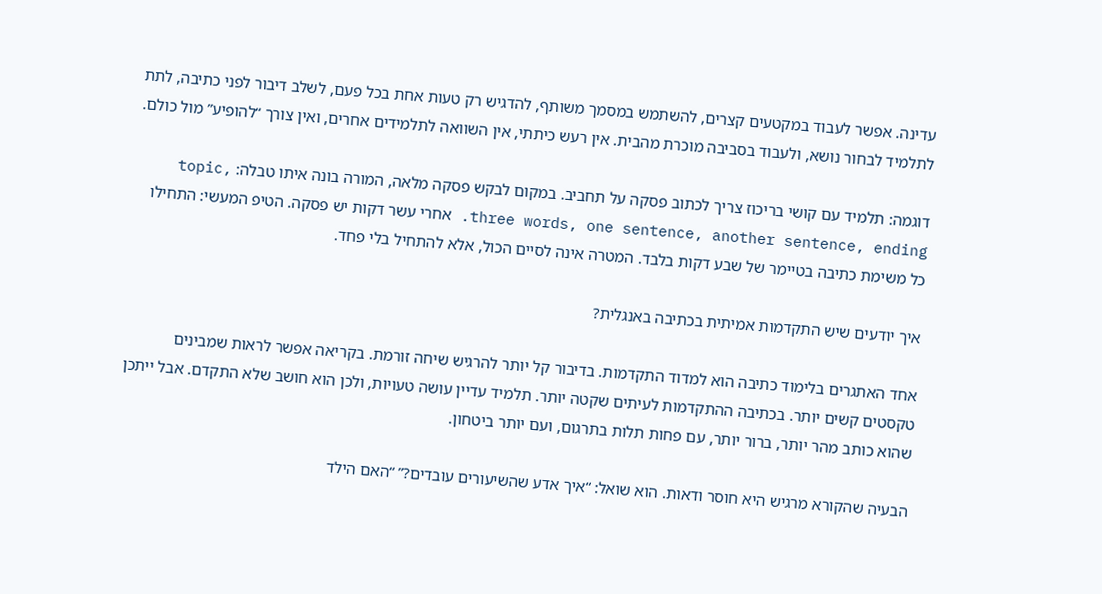עדינה. אפשר לעבוד במקטעים קצרים, להשתמש במסמך משותף, להדגיש רק טעות אחת בכל פעם, לשלב דיבור לפני כתיבה, לתת לתלמיד לבחור נושא, ולעבוד בסביבה מוכרת מהבית. אין רעש כיתתי, אין השוואה לתלמידים אחרים, ואין צורך “להופיע” מול כולם.

דוגמה: תלמיד עם קושי בריכוז צריך לכתוב פסקה על תחביב. במקום לבקש פסקה מלאה, המורה בונה איתו טבלה: topic, three words, one sentence, another sentence, ending. אחרי עשר דקות יש פסקה. הטיפ המעשי: התחילו כל משימת כתיבה בטיימר של שבע דקות בלבד. המטרה אינה לסיים הכול, אלא להתחיל בלי פחד.

איך יודעים שיש התקדמות אמיתית בכתיבה באנגלית?

אחד האתגרים בלימוד כתיבה הוא למדוד התקדמות. בדיבור קל יותר להרגיש שיחה זורמת. בקריאה אפשר לראות שמבינים טקסטים קשים יותר. בכתיבה ההתקדמות לעיתים שקטה יותר. תלמיד עדיין עושה טעויות, ולכן הוא חושב שלא התקדם. אבל ייתכן שהוא כותב מהר יותר, ברור יותר, עם פחות תלות בתרגום, ועם יותר ביטחון.

הבעיה שהקורא מרגיש היא חוסר ודאות. הוא שואל: “איך אדע שהשיעורים עובדים?” “האם הילד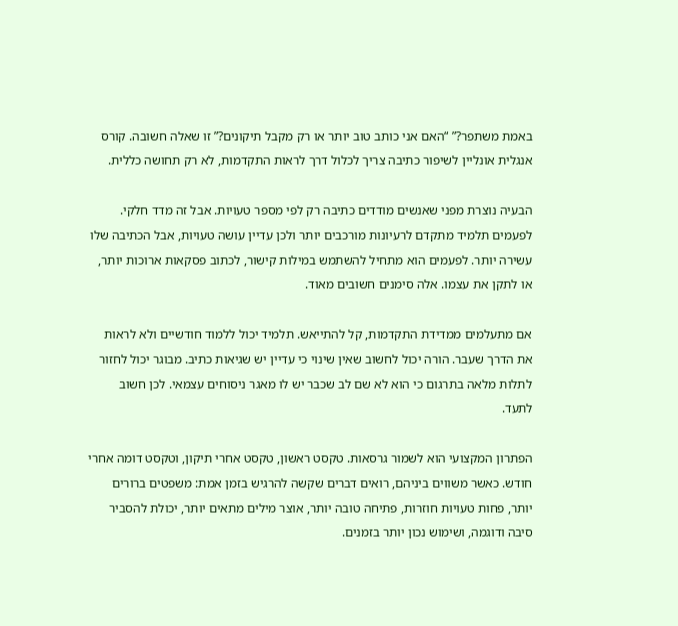באמת משתפר?” “האם אני כותב טוב יותר או רק מקבל תיקונים?” זו שאלה חשובה. קורס אנגלית אונליין לשיפור כתיבה צריך לכלול דרך לראות התקדמות, לא רק תחושה כללית.

הבעיה נוצרת מפני שאנשים מודדים כתיבה רק לפי מספר טעויות. אבל זה מדד חלקי. לפעמים תלמיד מתקדם לרעיונות מורכבים יותר ולכן עדיין עושה טעויות, אבל הכתיבה שלו עשירה יותר. לפעמים הוא מתחיל להשתמש במילות קישור, לכתוב פסקאות ארוכות יותר, או לתקן את עצמו. אלה סימנים חשובים מאוד.

אם מתעלמים ממדידת התקדמות, קל להתייאש. תלמיד יכול ללמוד חודשיים ולא לראות את הדרך שעבר. הורה יכול לחשוב שאין שינוי כי עדיין יש שגיאות כתיב. מבוגר יכול לחזור לתלות מלאה בתרגום כי הוא לא שם לב שכבר יש לו מאגר ניסוחים עצמאי. לכן חשוב לתעד.

הפתרון המקצועי הוא לשמור גרסאות. טקסט ראשון, טקסט אחרי תיקון, וטקסט דומה אחרי חודש. כאשר משווים ביניהם, רואים דברים שקשה להרגיש בזמן אמת: משפטים ברורים יותר, פחות טעויות חוזרות, פתיחה טובה יותר, אוצר מילים מתאים יותר, יכולת להסביר סיבה ודוגמה, ושימוש נכון יותר בזמנים.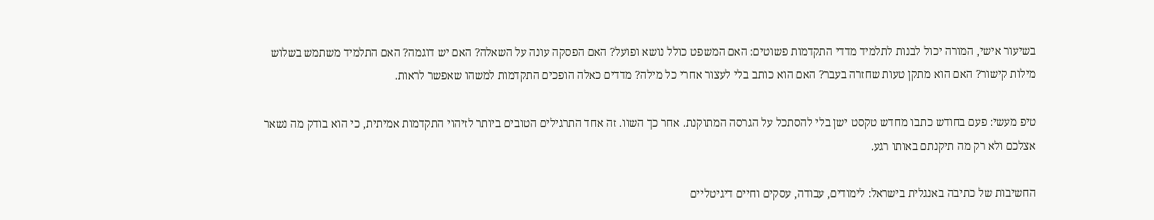בשיעור אישי, המורה יכול לבנות לתלמיד מדדי התקדמות פשוטים: האם המשפט כולל נושא ופועל? האם הפסקה עונה על השאלה? האם יש דוגמה? האם התלמיד משתמש בשלוש מילות קישור? האם הוא מתקן טעות שחזרה בעבר? האם הוא כותב בלי לעצור אחרי כל מילה? מדדים כאלה הופכים התקדמות למשהו שאפשר לראות.

טיפ מעשי: פעם בחודש כתבו מחדש טקסט ישן בלי להסתכל על הגרסה המתוקנת. אחר כך השוו. זה אחד התרגילים הטובים ביותר לזיהוי התקדמות אמיתית, כי הוא בודק מה נשאר אצלכם ולא רק מה תיקנתם באותו רגע.

החשיבות של כתיבה באנגלית בישראל: לימודים, עבודה, עסקים וחיים דיגיטליים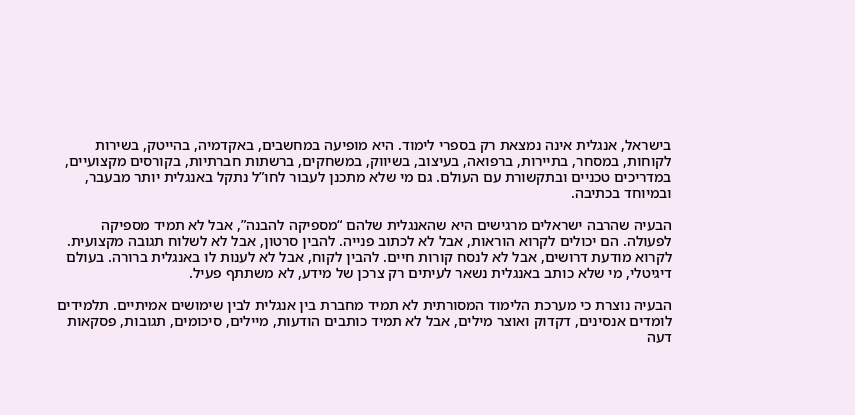בישראל, אנגלית אינה נמצאת רק בספרי לימוד. היא מופיעה במחשבים, באקדמיה, בהייטק, בשירות לקוחות, במסחר, בתיירות, ברפואה, בעיצוב, בשיווק, במשחקים, ברשתות חברתיות, בקורסים מקצועיים, במדריכים טכניים ובתקשורת עם העולם. גם מי שלא מתכנן לעבור לחו”ל נתקל באנגלית יותר מבעבר, ובמיוחד בכתיבה.

הבעיה שהרבה ישראלים מרגישים היא שהאנגלית שלהם “מספיקה להבנה”, אבל לא תמיד מספיקה לפעולה. הם יכולים לקרוא הוראות, אבל לא לכתוב פנייה. להבין סרטון, אבל לא לשלוח תגובה מקצועית. לקרוא מודעת דרושים, אבל לא לנסח קורות חיים. להבין לקוח, אבל לא לענות לו באנגלית ברורה. בעולם דיגיטלי, מי שלא כותב באנגלית נשאר לעיתים רק צרכן של מידע, לא משתתף פעיל.

הבעיה נוצרת כי מערכת הלימוד המסורתית לא תמיד מחברת בין אנגלית לבין שימושים אמיתיים. תלמידים לומדים אנסינים, דקדוק ואוצר מילים, אבל לא תמיד כותבים הודעות, מיילים, סיכומים, תגובות, פסקאות דעה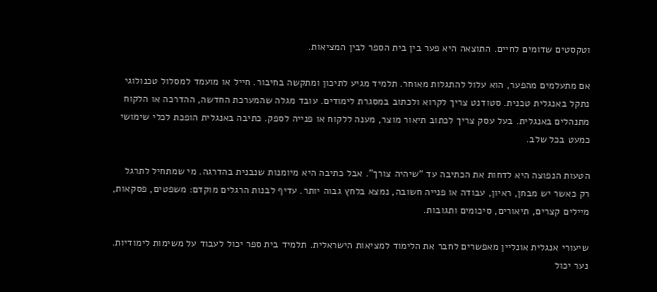וטקסטים שדומים לחיים. התוצאה היא פער בין בית הספר לבין המציאות.

אם מתעלמים מהפער, הוא עלול להתגלות מאוחר. תלמיד מגיע לתיכון ומתקשה בחיבור. חייל או מועמד למסלול טכנולוגי נתקל באנגלית טכנית. סטודנט צריך לקרוא ולכתוב במסגרת לימודים. עובד מגלה שהמערכת החדשה, ההדרכה או הלקוח מתנהלים באנגלית. בעל עסק צריך לכתוב תיאור מוצר, מענה ללקוח או פנייה לספק. כתיבה באנגלית הופכת לכלי שימושי כמעט בכל שלב.

הטעות הנפוצה היא לדחות את הכתיבה עד “שיהיה צורך”. אבל כתיבה היא מיומנות שנבנית בהדרגה. מי שמתחיל לתרגל רק כאשר יש מבחן, ראיון, עבודה או פנייה חשובה, נמצא בלחץ גבוה יותר. עדיף לבנות הרגלים מוקדם: משפטים, פסקאות, מיילים קצרים, תיאורים, סיכומים ותגובות.

שיעורי אנגלית אונליין מאפשרים לחבר את הלימוד למציאות הישראלית. תלמיד בית ספר יכול לעבוד על משימות לימודיות. נער יכול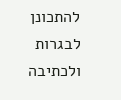להתכונן לבגרות ולכתיבה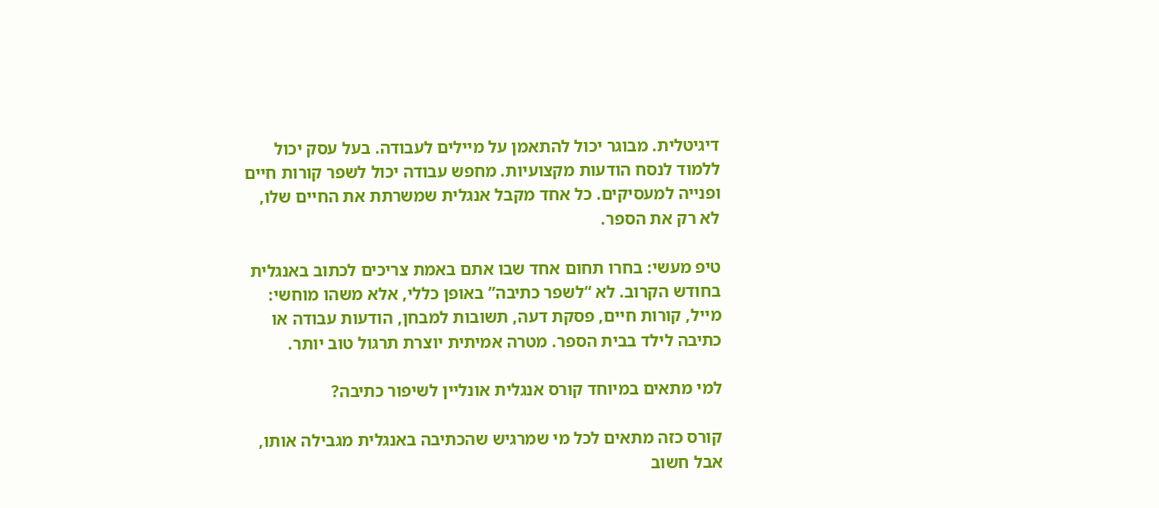דיגיטלית. מבוגר יכול להתאמן על מיילים לעבודה. בעל עסק יכול ללמוד לנסח הודעות מקצועיות. מחפש עבודה יכול לשפר קורות חיים ופנייה למעסיקים. כל אחד מקבל אנגלית שמשרתת את החיים שלו, לא רק את הספר.

טיפ מעשי: בחרו תחום אחד שבו אתם באמת צריכים לכתוב באנגלית בחודש הקרוב. לא “לשפר כתיבה” באופן כללי, אלא משהו מוחשי: מייל, קורות חיים, פסקת דעה, תשובות למבחן, הודעות עבודה או כתיבה לילד בבית הספר. מטרה אמיתית יוצרת תרגול טוב יותר.

למי מתאים במיוחד קורס אנגלית אונליין לשיפור כתיבה?

קורס כזה מתאים לכל מי שמרגיש שהכתיבה באנגלית מגבילה אותו, אבל חשוב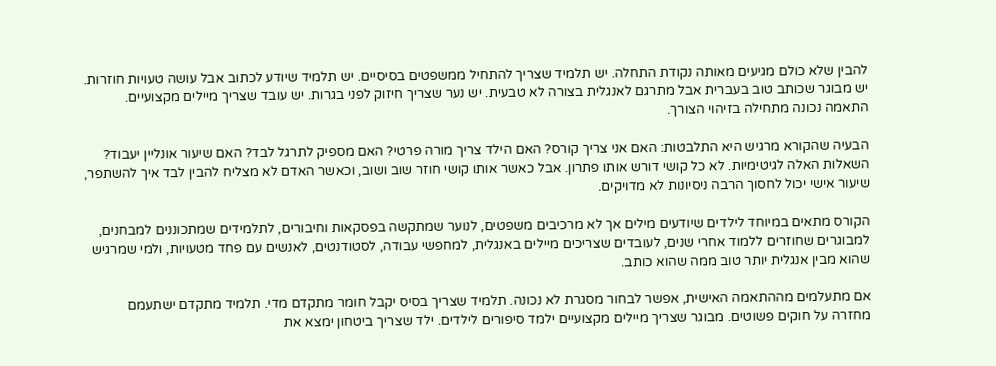להבין שלא כולם מגיעים מאותה נקודת התחלה. יש תלמיד שצריך להתחיל ממשפטים בסיסיים. יש תלמיד שיודע לכתוב אבל עושה טעויות חוזרות. יש מבוגר שכותב טוב בעברית אבל מתרגם לאנגלית בצורה לא טבעית. יש נער שצריך חיזוק לפני בגרות. יש עובד שצריך מיילים מקצועיים. התאמה נכונה מתחילה בזיהוי הצורך.

הבעיה שהקורא מרגיש היא התלבטות: האם אני צריך קורס? האם הילד צריך מורה פרטי? האם מספיק לתרגל לבד? האם שיעור אונליין יעבוד? השאלות האלה לגיטימיות. לא כל קושי דורש אותו פתרון. אבל כאשר אותו קושי חוזר שוב ושוב, וכאשר האדם לא מצליח להבין לבד איך להשתפר, שיעור אישי יכול לחסוך הרבה ניסיונות לא מדויקים.

הקורס מתאים במיוחד לילדים שיודעים מילים אך לא מרכיבים משפטים, לנוער שמתקשה בפסקאות וחיבורים, לתלמידים שמתכוננים למבחנים, למבוגרים שחוזרים ללמוד אחרי שנים, לעובדים שצריכים מיילים באנגלית, למחפשי עבודה, לסטודנטים, לאנשים עם פחד מטעויות, ולמי שמרגיש שהוא מבין אנגלית יותר טוב ממה שהוא כותב.

אם מתעלמים מההתאמה האישית, אפשר לבחור מסגרת לא נכונה. תלמיד שצריך בסיס יקבל חומר מתקדם מדי. תלמיד מתקדם ישתעמם מחזרה על חוקים פשוטים. מבוגר שצריך מיילים מקצועיים ילמד סיפורים לילדים. ילד שצריך ביטחון ימצא את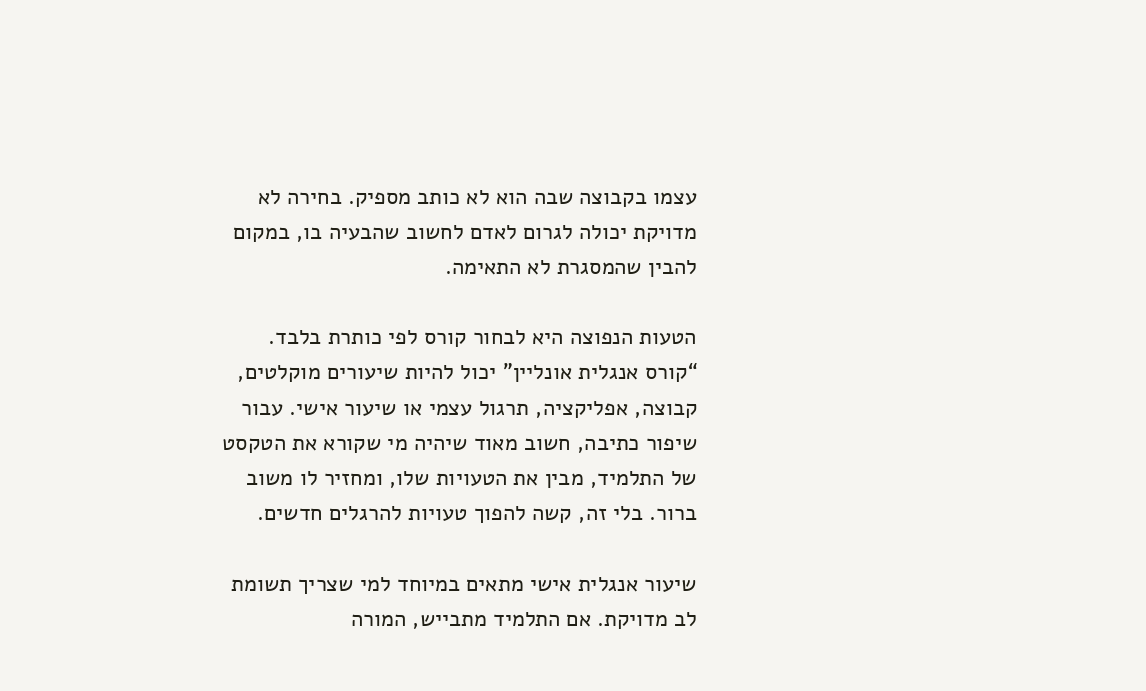עצמו בקבוצה שבה הוא לא כותב מספיק. בחירה לא מדויקת יכולה לגרום לאדם לחשוב שהבעיה בו, במקום להבין שהמסגרת לא התאימה.

הטעות הנפוצה היא לבחור קורס לפי כותרת בלבד. “קורס אנגלית אונליין” יכול להיות שיעורים מוקלטים, קבוצה, אפליקציה, תרגול עצמי או שיעור אישי. עבור שיפור כתיבה, חשוב מאוד שיהיה מי שקורא את הטקסט של התלמיד, מבין את הטעויות שלו, ומחזיר לו משוב ברור. בלי זה, קשה להפוך טעויות להרגלים חדשים.

שיעור אנגלית אישי מתאים במיוחד למי שצריך תשומת לב מדויקת. אם התלמיד מתבייש, המורה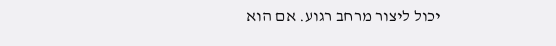יכול ליצור מרחב רגוע. אם הוא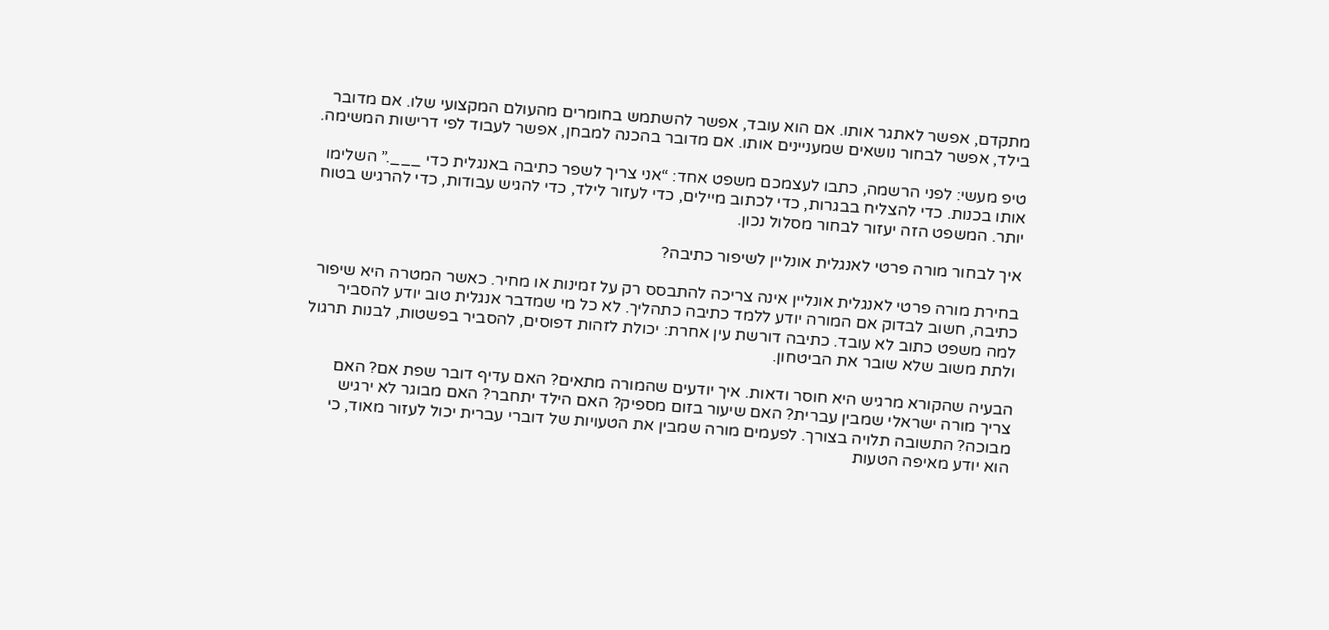מתקדם, אפשר לאתגר אותו. אם הוא עובד, אפשר להשתמש בחומרים מהעולם המקצועי שלו. אם מדובר בילד, אפשר לבחור נושאים שמעניינים אותו. אם מדובר בהכנה למבחן, אפשר לעבוד לפי דרישות המשימה.

טיפ מעשי: לפני הרשמה, כתבו לעצמכם משפט אחד: “אני צריך לשפר כתיבה באנגלית כדי ___.” השלימו אותו בכנות. כדי להצליח בבגרות, כדי לכתוב מיילים, כדי לעזור לילד, כדי להגיש עבודות, כדי להרגיש בטוח יותר. המשפט הזה יעזור לבחור מסלול נכון.

איך לבחור מורה פרטי לאנגלית אונליין לשיפור כתיבה?

בחירת מורה פרטי לאנגלית אונליין אינה צריכה להתבסס רק על זמינות או מחיר. כאשר המטרה היא שיפור כתיבה, חשוב לבדוק אם המורה יודע ללמד כתיבה כתהליך. לא כל מי שמדבר אנגלית טוב יודע להסביר למה משפט כתוב לא עובד. כתיבה דורשת עין אחרת: יכולת לזהות דפוסים, להסביר בפשטות, לבנות תרגול ולתת משוב שלא שובר את הביטחון.

הבעיה שהקורא מרגיש היא חוסר ודאות. איך יודעים שהמורה מתאים? האם עדיף דובר שפת אם? האם צריך מורה ישראלי שמבין עברית? האם שיעור בזום מספיק? האם הילד יתחבר? האם מבוגר לא ירגיש מבוכה? התשובה תלויה בצורך. לפעמים מורה שמבין את הטעויות של דוברי עברית יכול לעזור מאוד, כי הוא יודע מאיפה הטעות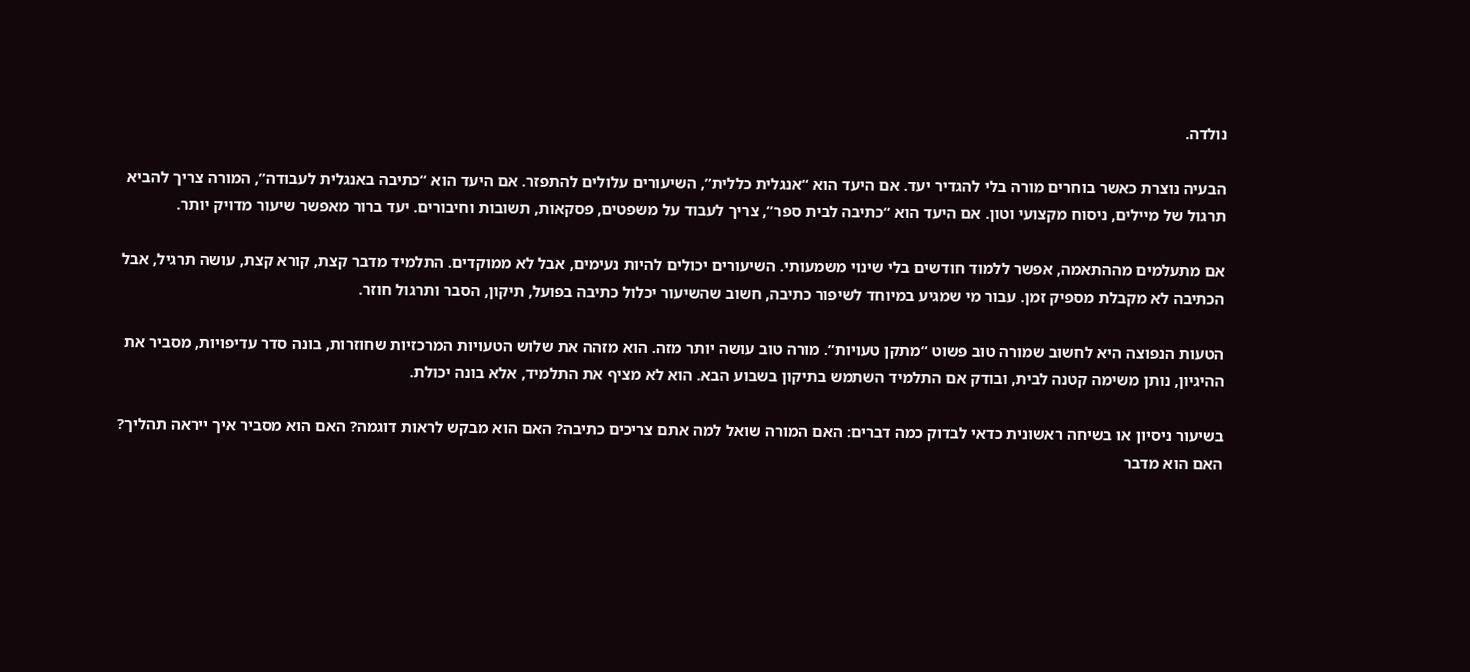נולדה.

הבעיה נוצרת כאשר בוחרים מורה בלי להגדיר יעד. אם היעד הוא “אנגלית כללית”, השיעורים עלולים להתפזר. אם היעד הוא “כתיבה באנגלית לעבודה”, המורה צריך להביא תרגול של מיילים, ניסוח מקצועי וטון. אם היעד הוא “כתיבה לבית ספר”, צריך לעבוד על משפטים, פסקאות, תשובות וחיבורים. יעד ברור מאפשר שיעור מדויק יותר.

אם מתעלמים מההתאמה, אפשר ללמוד חודשים בלי שינוי משמעותי. השיעורים יכולים להיות נעימים, אבל לא ממוקדים. התלמיד מדבר קצת, קורא קצת, עושה תרגיל, אבל הכתיבה לא מקבלת מספיק זמן. עבור מי שמגיע במיוחד לשיפור כתיבה, חשוב שהשיעור יכלול כתיבה בפועל, תיקון, הסבר ותרגול חוזר.

הטעות הנפוצה היא לחשוב שמורה טוב פשוט “מתקן טעויות”. מורה טוב עושה יותר מזה. הוא מזהה את שלוש הטעויות המרכזיות שחוזרות, בונה סדר עדיפויות, מסביר את ההיגיון, נותן משימה קטנה לבית, ובודק אם התלמיד השתמש בתיקון בשבוע הבא. הוא לא מציף את התלמיד, אלא בונה יכולת.

בשיעור ניסיון או בשיחה ראשונית כדאי לבדוק כמה דברים: האם המורה שואל למה אתם צריכים כתיבה? האם הוא מבקש לראות דוגמה? האם הוא מסביר איך ייראה תהליך? האם הוא מדבר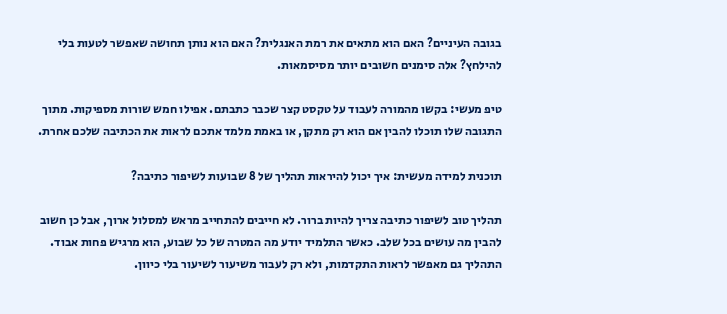בגובה העיניים? האם הוא מתאים את רמת האנגלית? האם הוא נותן תחושה שאפשר לטעות בלי להילחץ? אלה סימנים חשובים יותר מסיסמאות.

טיפ מעשי: בקשו מהמורה לעבוד על טקסט קצר שכבר כתבתם. אפילו חמש שורות מספיקות. מתוך התגובה שלו תוכלו להבין אם הוא רק מתקן, או באמת מלמד אתכם לראות את הכתיבה שלכם אחרת.

תוכנית למידה מעשית: איך יכול להיראות תהליך של 8 שבועות לשיפור כתיבה?

תהליך טוב לשיפור כתיבה צריך להיות ברור. לא חייבים להתחייב מראש למסלול ארוך, אבל כן חשוב להבין מה עושים בכל שלב. כאשר התלמיד יודע מה המטרה של כל שבוע, הוא מרגיש פחות אבוד. התהליך גם מאפשר לראות התקדמות, ולא רק לעבור משיעור לשיעור בלי כיוון.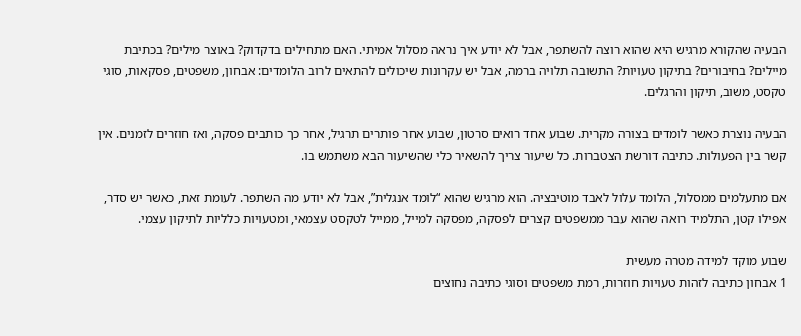הבעיה שהקורא מרגיש היא שהוא רוצה להשתפר, אבל לא יודע איך נראה מסלול אמיתי. האם מתחילים בדקדוק? באוצר מילים? בכתיבת מיילים? בחיבורים? בתיקון טעויות? התשובה תלויה ברמה, אבל יש עקרונות שיכולים להתאים לרוב הלומדים: אבחון, משפטים, פסקאות, סוגי טקסט, משוב, תיקון והרגלים.

הבעיה נוצרת כאשר לומדים בצורה מקרית. שבוע אחד רואים סרטון, שבוע אחר פותרים תרגיל, אחר כך כותבים פסקה, ואז חוזרים לזמנים. אין קשר בין הפעולות. כתיבה דורשת הצטברות. כל שיעור צריך להשאיר כלי שהשיעור הבא משתמש בו.

אם מתעלמים ממסלול, הלומד עלול לאבד מוטיבציה. הוא מרגיש שהוא “לומד אנגלית”, אבל לא יודע מה השתפר. לעומת זאת, כאשר יש סדר, אפילו קטן, התלמיד רואה שהוא עבר ממשפטים קצרים לפסקה, מפסקה למייל, ממייל לטקסט עצמאי, ומטעויות כלליות לתיקון עצמי.

שבוע מוקד למידה מטרה מעשית
1 אבחון כתיבה לזהות טעויות חוזרות, רמת משפטים וסוגי כתיבה נחוצים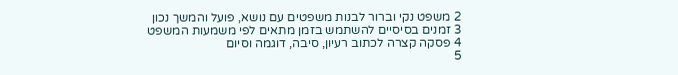2 משפט נקי וברור לבנות משפטים עם נושא, פועל והמשך נכון
3 זמנים בסיסיים להשתמש בזמן מתאים לפי משמעות המשפט
4 פסקה קצרה לכתוב רעיון, סיבה, דוגמה וסיום
5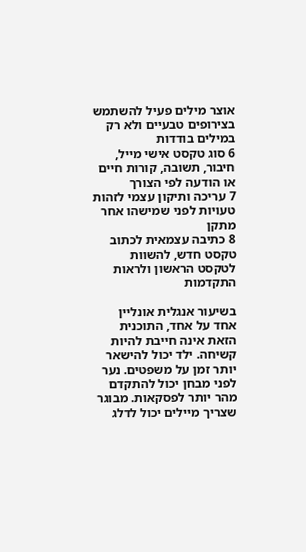אוצר מילים פעיל להשתמש בצירופים טבעיים ולא רק במילים בודדות
6 סוג טקסט אישי מייל, חיבור, תשובה, קורות חיים או הודעה לפי הצורך
7 עריכה ותיקון עצמי לזהות טעויות לפני שמישהו אחר מתקן
8 כתיבה עצמאית לכתוב טקסט חדש, להשוות לטקסט הראשון ולראות התקדמות

בשיעור אנגלית אונליין אחד על אחד, התוכנית הזאת אינה חייבת להיות קשיחה. ילד יכול להישאר יותר זמן על משפטים. נער לפני מבחן יכול להתקדם מהר יותר לפסקאות. מבוגר שצריך מיילים יכול לדלג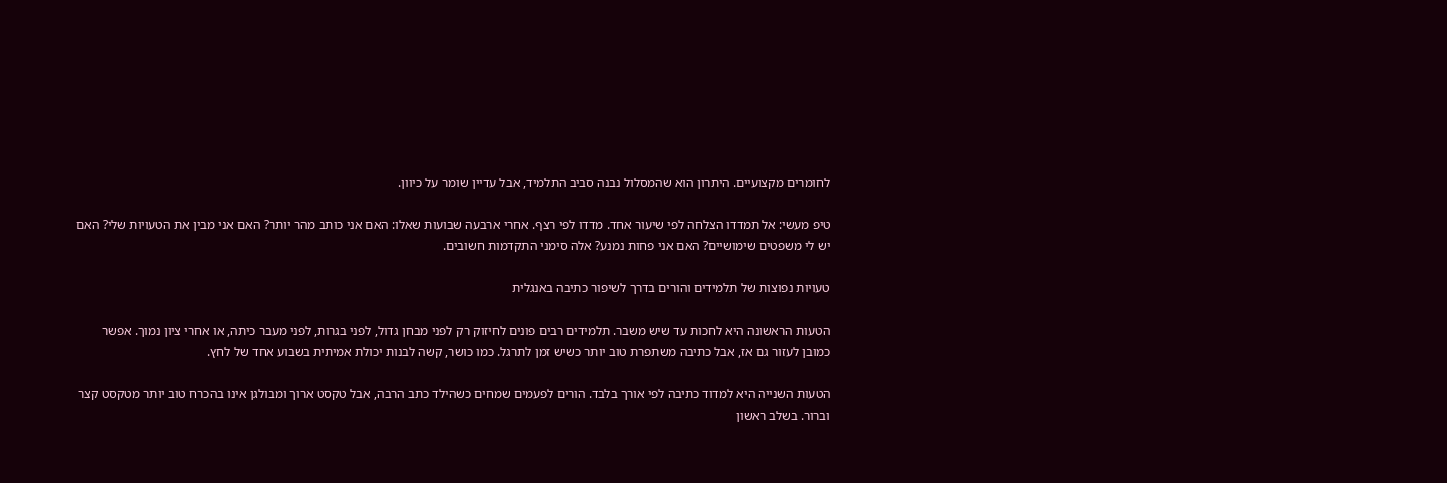לחומרים מקצועיים. היתרון הוא שהמסלול נבנה סביב התלמיד, אבל עדיין שומר על כיוון.

טיפ מעשי: אל תמדדו הצלחה לפי שיעור אחד. מדדו לפי רצף. אחרי ארבעה שבועות שאלו: האם אני כותב מהר יותר? האם אני מבין את הטעויות שלי? האם יש לי משפטים שימושיים? האם אני פחות נמנע? אלה סימני התקדמות חשובים.

טעויות נפוצות של תלמידים והורים בדרך לשיפור כתיבה באנגלית

הטעות הראשונה היא לחכות עד שיש משבר. תלמידים רבים פונים לחיזוק רק לפני מבחן גדול, לפני בגרות, לפני מעבר כיתה, או אחרי ציון נמוך. אפשר כמובן לעזור גם אז, אבל כתיבה משתפרת טוב יותר כשיש זמן לתרגל. כמו כושר, קשה לבנות יכולת אמיתית בשבוע אחד של לחץ.

הטעות השנייה היא למדוד כתיבה לפי אורך בלבד. הורים לפעמים שמחים כשהילד כתב הרבה, אבל טקסט ארוך ומבולגן אינו בהכרח טוב יותר מטקסט קצר וברור. בשלב ראשון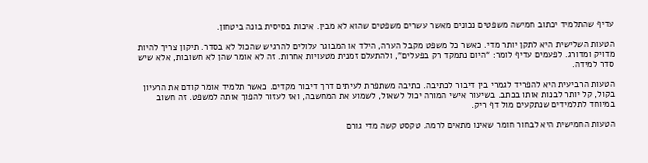עדיף שהתלמיד יכתוב חמישה משפטים נכונים מאשר עשרים משפטים שהוא לא מבין. איכות בסיסית בונה ביטחון.

הטעות השלישית היא לתקן יותר מדי. כאשר כל משפט מקבל הערה, הילד או המבוגר עלולים להרגיש שהכול לא בסדר. תיקון צריך להיות מדויק ומדורג. לפעמים עדיף לומר: “היום נתמקד רק בפעלים”, ולהתעלם זמנית מטעויות אחרות. זה לא אומר שהן לא חשובות, אלא שיש סדר למידה.

הטעות הרביעית היא להפריד לגמרי בין דיבור לכתיבה. כתיבה משתפרת לעיתים דרך דיבור מקדים. כאשר תלמיד אומר קודם את הרעיון בקול, קל יותר לבנות אותו בכתב. בשיעור אישי המורה יכול לשאול, לשמוע את המחשבה, ואז לעזור להפוך אותה למשפט. זה חשוב במיוחד לתלמידים שנתקעים מול דף ריק.

הטעות החמישית היא לבחור חומר שאינו מתאים לרמה. טקסט קשה מדי גורם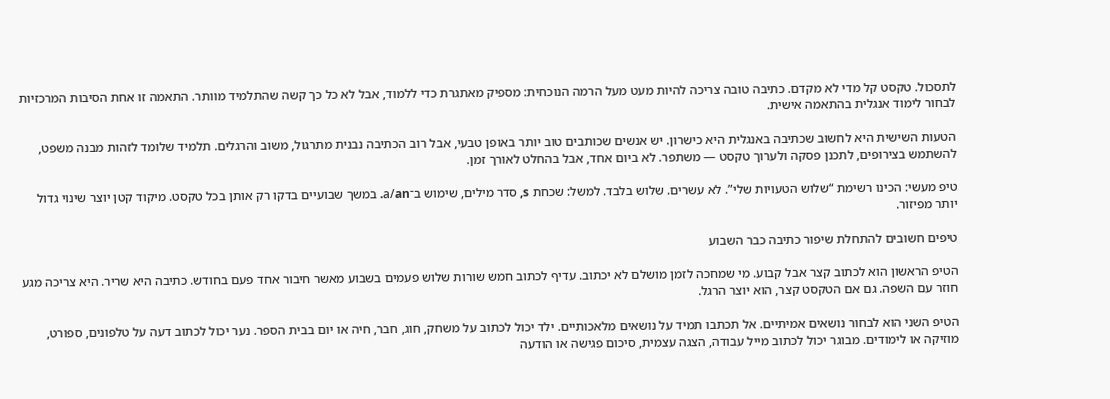לתסכול. טקסט קל מדי לא מקדם. כתיבה טובה צריכה להיות מעט מעל הרמה הנוכחית: מספיק מאתגרת כדי ללמוד, אבל לא כל כך קשה שהתלמיד מוותר. התאמה זו אחת הסיבות המרכזיות לבחור לימוד אנגלית בהתאמה אישית.

הטעות השישית היא לחשוב שכתיבה באנגלית היא כישרון. יש אנשים שכותבים טוב יותר באופן טבעי, אבל רוב הכתיבה נבנית מתרגול, משוב והרגלים. תלמיד שלומד לזהות מבנה משפט, להשתמש בצירופים, לתכנן פסקה ולערוך טקסט — משתפר. לא ביום אחד, אבל בהחלט לאורך זמן.

טיפ מעשי: הכינו רשימת “שלוש הטעויות שלי”. לא עשרים. שלוש בלבד. למשל: שכחת s, סדר מילים, שימוש ב־a/an. במשך שבועיים בדקו רק אותן בכל טקסט. מיקוד קטן יוצר שינוי גדול יותר מפיזור.

טיפים חשובים להתחלת שיפור כתיבה כבר השבוע

הטיפ הראשון הוא לכתוב קצר אבל קבוע. מי שמחכה לזמן מושלם לא יכתוב. עדיף לכתוב חמש שורות שלוש פעמים בשבוע מאשר חיבור אחד פעם בחודש. כתיבה היא שריר. היא צריכה מגע חוזר עם השפה. גם אם הטקסט קצר, הוא יוצר הרגל.

הטיפ השני הוא לבחור נושאים אמיתיים. אל תכתבו תמיד על נושאים מלאכותיים. ילד יכול לכתוב על משחק, חוג, חבר, חיה או יום בבית הספר. נער יכול לכתוב דעה על טלפונים, ספורט, מוזיקה או לימודים. מבוגר יכול לכתוב מייל עבודה, הצגה עצמית, סיכום פגישה או הודעה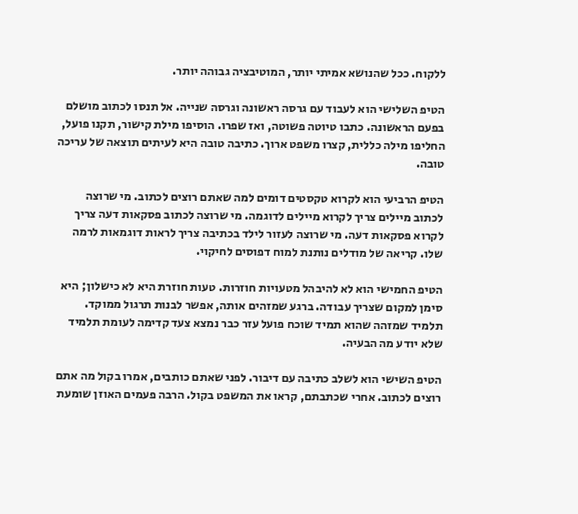ללקוח. ככל שהנושא אמיתי יותר, המוטיבציה גבוהה יותר.

הטיפ השלישי הוא לעבוד עם גרסה ראשונה וגרסה שנייה. אל תנסו לכתוב מושלם בפעם הראשונה. כתבו טיוטה פשוטה, ואז שפרו. הוסיפו מילת קישור, תקנו פועל, החליפו מילה כללית, קצרו משפט ארוך. כתיבה טובה היא לעיתים תוצאה של עריכה טובה.

הטיפ הרביעי הוא לקרוא טקסטים דומים למה שאתם רוצים לכתוב. מי שרוצה לכתוב מיילים צריך לקרוא מיילים לדוגמה. מי שרוצה לכתוב פסקאות דעה צריך לקרוא פסקאות דעה. מי שרוצה לעזור לילד בכתיבה צריך לראות דוגמאות לרמה שלו. קריאה של מודלים נותנת למוח דפוסים לחיקוי.

הטיפ החמישי הוא לא להיבהל מטעויות חוזרות. טעות חוזרת היא לא כישלון; היא סימן למקום שצריך עבודה. ברגע שמזהים אותה, אפשר לבנות תרגול ממוקד. תלמיד שמזהה שהוא תמיד שוכח פועל עזר כבר נמצא צעד קדימה לעומת תלמיד שלא יודע מה הבעיה.

הטיפ השישי הוא לשלב כתיבה עם דיבור. לפני שאתם כותבים, אמרו בקול מה אתם רוצים לכתוב. אחרי שכתבתם, קראו את המשפט בקול. הרבה פעמים האוזן שומעת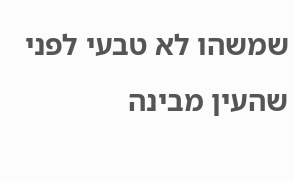שמשהו לא טבעי לפני שהעין מבינה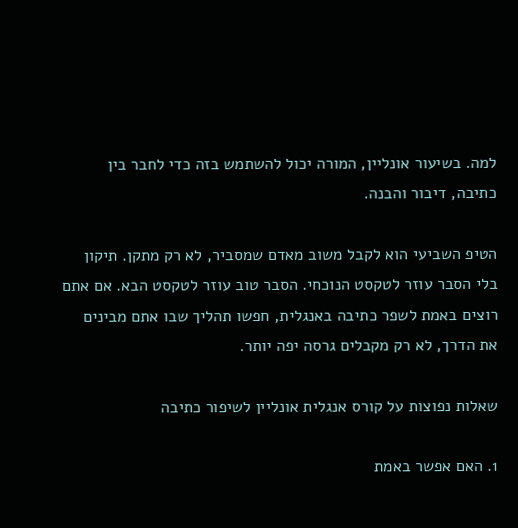למה. בשיעור אונליין, המורה יכול להשתמש בזה כדי לחבר בין כתיבה, דיבור והבנה.

הטיפ השביעי הוא לקבל משוב מאדם שמסביר, לא רק מתקן. תיקון בלי הסבר עוזר לטקסט הנוכחי. הסבר טוב עוזר לטקסט הבא. אם אתם רוצים באמת לשפר כתיבה באנגלית, חפשו תהליך שבו אתם מבינים את הדרך, לא רק מקבלים גרסה יפה יותר.

שאלות נפוצות על קורס אנגלית אונליין לשיפור כתיבה

1. האם אפשר באמת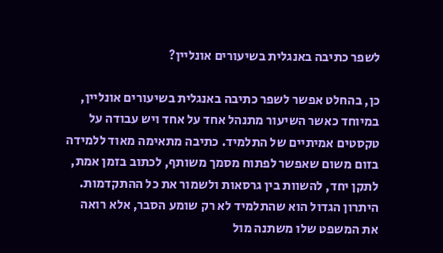לשפר כתיבה באנגלית בשיעורים אונליין?

כן, בהחלט אפשר לשפר כתיבה באנגלית בשיעורים אונליין, במיוחד כאשר השיעור מתנהל אחד על אחד ויש עבודה על טקסטים אמיתיים של התלמיד. כתיבה מתאימה מאוד ללמידה בזום משום שאפשר לפתוח מסמך משותף, לכתוב בזמן אמת, לתקן יחד, להשוות בין גרסאות ולשמור את כל ההתקדמות. היתרון הגדול הוא שהתלמיד לא רק שומע הסבר, אלא רואה את המשפט שלו משתנה מול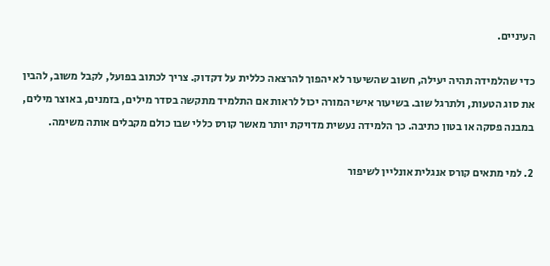העיניים.

כדי שהלמידה תהיה יעילה, חשוב שהשיעור לא יהפוך להרצאה כללית על דקדוק. צריך לכתוב בפועל, לקבל משוב, להבין את סוג הטעות, ולתרגל שוב. בשיעור אישי המורה יכול לראות אם התלמיד מתקשה בסדר מילים, בזמנים, באוצר מילים, במבנה פסקה או בטון כתיבה. כך הלמידה נעשית מדויקת יותר מאשר קורס כללי שבו כולם מקבלים אותה משימה.

2. למי מתאים קורס אנגלית אונליין לשיפור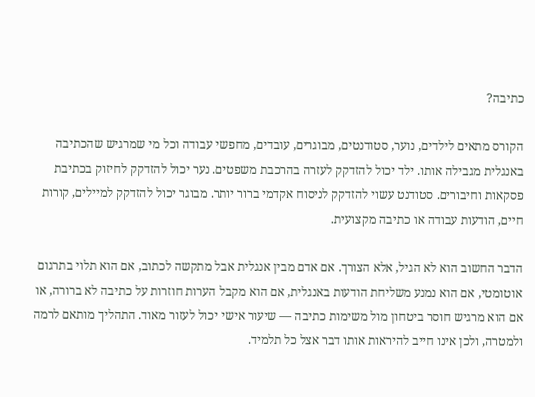כתיבה?

הקורס מתאים לילדים, נוער, סטודנטים, מבוגרים, עובדים, מחפשי עבודה וכל מי שמרגיש שהכתיבה באנגלית מגבילה אותו. ילד יכול להזדקק לעזרה בהרכבת משפטים. נער יכול להזדקק לחיזוק בכתיבת פסקאות וחיבורים. סטודנט עשוי להזדקק לניסוח אקדמי ברור יותר. מבוגר יכול להזדקק למיילים, קורות חיים, הודעות עבודה או כתיבה מקצועית.

הדבר החשוב הוא לא הגיל, אלא הצורך. אם אדם מבין אנגלית אבל מתקשה לכתוב, אם הוא תלוי בתרגום אוטומטי, אם הוא נמנע משליחת הודעות באנגלית, אם הוא מקבל הערות חוזרות על כתיבה לא ברורה, או אם הוא מרגיש חוסר ביטחון מול משימות כתיבה — שיעור אישי יכול לעזור מאוד. התהליך מותאם לרמה ולמטרה, ולכן אינו חייב להיראות אותו דבר אצל כל תלמיד.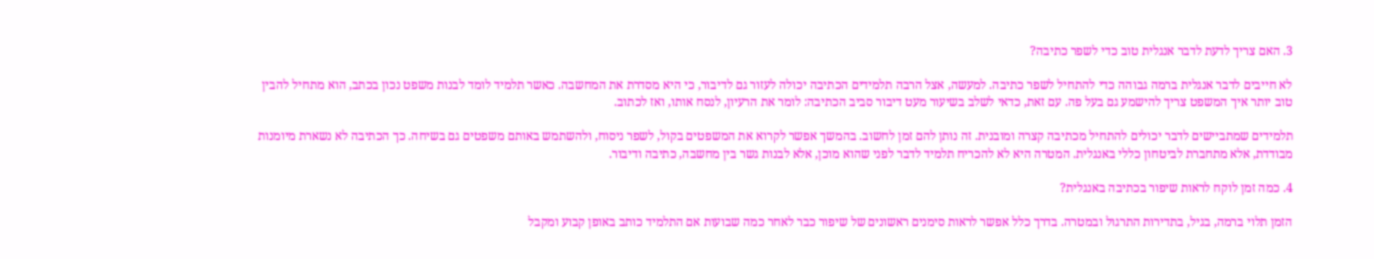3. האם צריך לדעת לדבר אנגלית טוב כדי לשפר כתיבה?

לא חייבים לדבר אנגלית ברמה גבוהה כדי להתחיל לשפר כתיבה. למעשה, אצל הרבה תלמידים הכתיבה יכולה לעזור גם לדיבור, כי היא מסדרת את המחשבה. כאשר תלמיד לומד לבנות משפט נכון בכתב, הוא מתחיל להבין טוב יותר איך המשפט צריך להישמע גם בעל פה. עם זאת, כדאי לשלב בשיעור מעט דיבור סביב הכתיבה: לומר את הרעיון, לנסח אותו, ואז לכתוב.

תלמידים שמתביישים לדבר יכולים להתחיל מכתיבה קצרה ומובנית. זה נותן להם זמן לחשוב. בהמשך אפשר לקרוא את המשפטים בקול, לשפר ניסוח, ולהשתמש באותם משפטים גם בשיחה. כך הכתיבה לא נשארת מיומנות מבודדת, אלא מתחברת לביטחון כללי באנגלית. המטרה היא לא להכריח תלמיד לדבר לפני שהוא מוכן, אלא לבנות גשר בין מחשבה, כתיבה ודיבור.

4. כמה זמן לוקח לראות שיפור בכתיבה באנגלית?

הזמן תלוי ברמה, בגיל, בתדירות התרגול ובמטרה. בדרך כלל אפשר לראות סימנים ראשונים של שיפור כבר לאחר כמה שבועות אם התלמיד כותב באופן קבוע ומקבל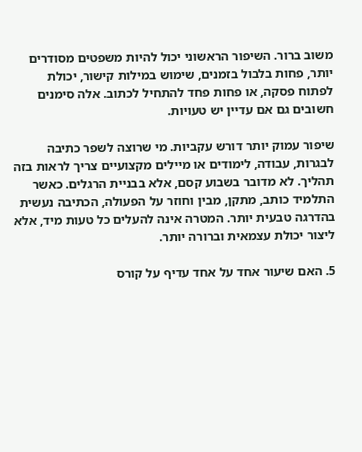משוב ברור. השיפור הראשוני יכול להיות משפטים מסודרים יותר, פחות בלבול בזמנים, שימוש במילות קישור, יכולת לפתוח פסקה, או פחות פחד להתחיל לכתוב. אלה סימנים חשובים גם אם עדיין יש טעויות.

שיפור עמוק יותר דורש עקביות. מי שרוצה לשפר כתיבה לבגרות, עבודה, לימודים או מיילים מקצועיים צריך לראות בזה תהליך. לא מדובר בשבוע קסם, אלא בבניית הרגלים. כאשר התלמיד כותב, מתקן, מבין וחוזר על הפעולה, הכתיבה נעשית בהדרגה טבעית יותר. המטרה אינה להעלים כל טעות מיד, אלא ליצור יכולת עצמאית וברורה יותר.

5. האם שיעור אחד על אחד עדיף על קורס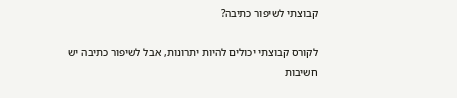קבוצתי לשיפור כתיבה?

לקורס קבוצתי יכולים להיות יתרונות, אבל לשיפור כתיבה יש חשיבות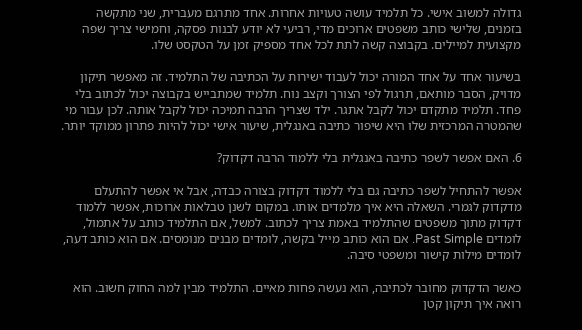גדולה למשוב אישי. כל תלמיד עושה טעויות אחרות. אחד מתרגם מעברית, שני מתקשה בזמנים, שלישי כותב משפטים ארוכים מדי, רביעי לא יודע לבנות פסקה, וחמישי צריך שפה מקצועית למיילים. בקבוצה קשה לתת לכל אחד מספיק זמן על הטקסט שלו.

בשיעור אחד על אחד המורה יכול לעבוד ישירות על הכתיבה של התלמיד. זה מאפשר תיקון מדויק, הסבר מותאם, תרגול לפי הצורך וקצב נוח. תלמיד שמתבייש בקבוצה יכול לכתוב בלי פחד. תלמיד מתקדם יכול לקבל אתגר. ילד שצריך הרבה תמיכה יכול לקבל אותה. לכן עבור מי שהמטרה המרכזית שלו היא שיפור כתיבה באנגלית, שיעור אישי יכול להיות פתרון ממוקד יותר.

6. האם אפשר לשפר כתיבה באנגלית בלי ללמוד הרבה דקדוק?

אפשר להתחיל לשפר כתיבה גם בלי ללמוד דקדוק בצורה כבדה, אבל אי אפשר להתעלם מדקדוק לגמרי. השאלה היא איך מלמדים אותו. במקום לשנן טבלאות ארוכות, אפשר ללמוד דקדוק מתוך משפטים שהתלמיד באמת צריך לכתוב. למשל, אם התלמיד כותב על אתמול, לומדים Past Simple. אם הוא כותב מייל בקשה, לומדים מבנים מנומסים. אם הוא כותב דעה, לומדים מילות קישור ומשפטי סיבה.

כאשר הדקדוק מחובר לכתיבה, הוא נעשה פחות מאיים. התלמיד מבין למה החוק חשוב. הוא רואה איך תיקון קטן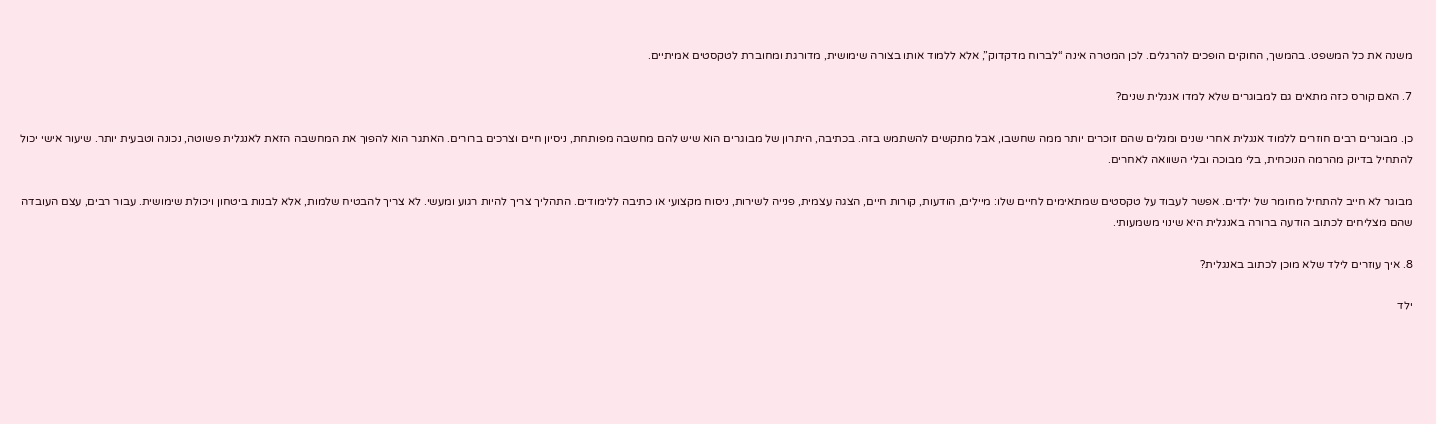משנה את כל המשפט. בהמשך, החוקים הופכים להרגלים. לכן המטרה אינה “לברוח מדקדוק”, אלא ללמוד אותו בצורה שימושית, מדורגת ומחוברת לטקסטים אמיתיים.

7. האם קורס כזה מתאים גם למבוגרים שלא למדו אנגלית שנים?

כן. מבוגרים רבים חוזרים ללמוד אנגלית אחרי שנים ומגלים שהם זוכרים יותר ממה שחשבו, אבל מתקשים להשתמש בזה. בכתיבה, היתרון של מבוגרים הוא שיש להם מחשבה מפותחת, ניסיון חיים וצרכים ברורים. האתגר הוא להפוך את המחשבה הזאת לאנגלית פשוטה, נכונה וטבעית יותר. שיעור אישי יכול להתחיל בדיוק מהרמה הנוכחית, בלי מבוכה ובלי השוואה לאחרים.

מבוגר לא חייב להתחיל מחומר של ילדים. אפשר לעבוד על טקסטים שמתאימים לחיים שלו: מיילים, הודעות, קורות חיים, הצגה עצמית, פנייה לשירות, ניסוח מקצועי או כתיבה ללימודים. התהליך צריך להיות רגוע ומעשי. לא צריך להבטיח שלמות, אלא לבנות ביטחון ויכולת שימושית. עבור רבים, עצם העובדה שהם מצליחים לכתוב הודעה ברורה באנגלית היא שינוי משמעותי.

8. איך עוזרים לילד שלא מוכן לכתוב באנגלית?

ילד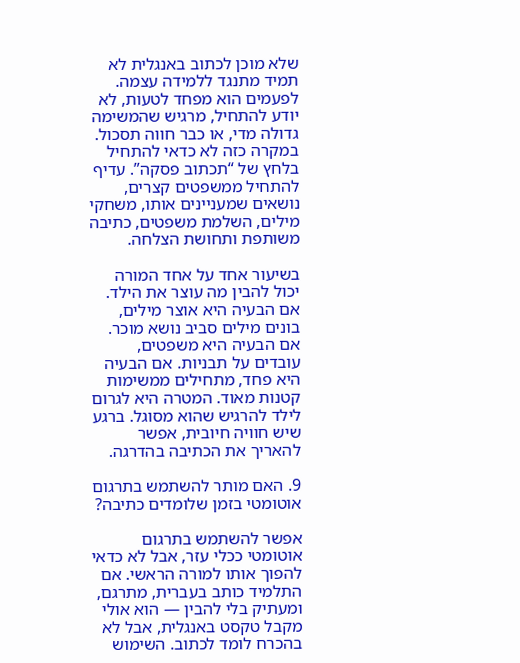שלא מוכן לכתוב באנגלית לא תמיד מתנגד ללמידה עצמה. לפעמים הוא מפחד לטעות, לא יודע להתחיל, מרגיש שהמשימה גדולה מדי, או כבר חווה תסכול. במקרה כזה לא כדאי להתחיל בלחץ של “תכתוב פסקה”. עדיף להתחיל ממשפטים קצרים, נושאים שמעניינים אותו, משחקי מילים, השלמת משפטים, כתיבה משותפת ותחושת הצלחה.

בשיעור אחד על אחד המורה יכול להבין מה עוצר את הילד. אם הבעיה היא אוצר מילים, בונים מילים סביב נושא מוכר. אם הבעיה היא משפטים, עובדים על תבניות. אם הבעיה היא פחד, מתחילים ממשימות קטנות מאוד. המטרה היא לגרום לילד להרגיש שהוא מסוגל. ברגע שיש חוויה חיובית, אפשר להאריך את הכתיבה בהדרגה.

9. האם מותר להשתמש בתרגום אוטומטי בזמן שלומדים כתיבה?

אפשר להשתמש בתרגום אוטומטי ככלי עזר, אבל לא כדאי להפוך אותו למורה הראשי. אם התלמיד כותב בעברית, מתרגם, ומעתיק בלי להבין — הוא אולי מקבל טקסט באנגלית, אבל לא בהכרח לומד לכתוב. השימוש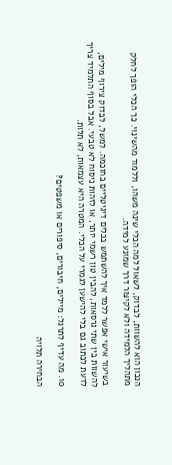הנכון הוא להשוות, לבדוק, לשאול למה הכלי שינה משהו, וללמוד מהשינוי. כך הכלי הופך לחלק מתהליך הלמידה ולא לקיצור דרך שמונע למידה.

בשיעור אישי אפשר ללמד איך להשתמש בכלים דיגיטליים בחוכמה. למשל, לבדוק צירוף מילים, להשוות בין שתי גרסאות, להבין טון רשמי יותר, או לזהות ניסוח לא טבעי. אבל בסוף התלמיד צריך לדעת לכתוב גם בלי להישען לגמרי על הכלי. המטרה היא עצמאות, לא תלות.

10. מה עדיף לתרגל: מיילים, חיבורים, סיפורים או משפטים?

הבחירה תלויה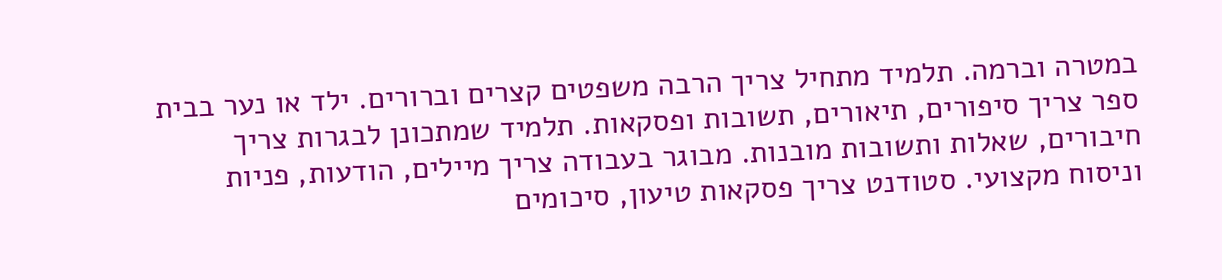במטרה וברמה. תלמיד מתחיל צריך הרבה משפטים קצרים וברורים. ילד או נער בבית ספר צריך סיפורים, תיאורים, תשובות ופסקאות. תלמיד שמתכונן לבגרות צריך חיבורים, שאלות ותשובות מובנות. מבוגר בעבודה צריך מיילים, הודעות, פניות וניסוח מקצועי. סטודנט צריך פסקאות טיעון, סיכומים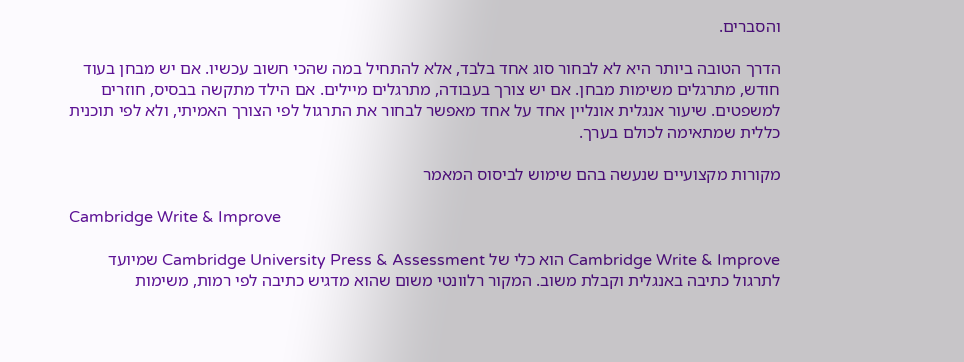והסברים.

הדרך הטובה ביותר היא לא לבחור סוג אחד בלבד, אלא להתחיל במה שהכי חשוב עכשיו. אם יש מבחן בעוד חודש, מתרגלים משימות מבחן. אם יש צורך בעבודה, מתרגלים מיילים. אם הילד מתקשה בבסיס, חוזרים למשפטים. שיעור אנגלית אונליין אחד על אחד מאפשר לבחור את התרגול לפי הצורך האמיתי, ולא לפי תוכנית כללית שמתאימה לכולם בערך.

מקורות מקצועיים שנעשה בהם שימוש לביסוס המאמר

Cambridge Write & Improve

Cambridge Write & Improve הוא כלי של Cambridge University Press & Assessment שמיועד לתרגול כתיבה באנגלית וקבלת משוב. המקור רלוונטי משום שהוא מדגיש כתיבה לפי רמות, משימות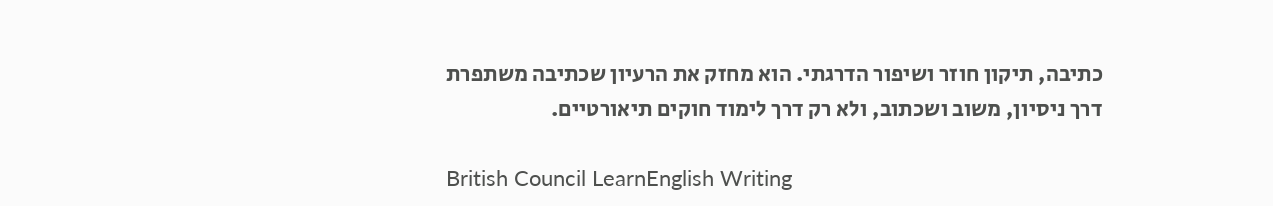כתיבה, תיקון חוזר ושיפור הדרגתי. הוא מחזק את הרעיון שכתיבה משתפרת דרך ניסיון, משוב ושכתוב, ולא רק דרך לימוד חוקים תיאורטיים.

British Council LearnEnglish Writing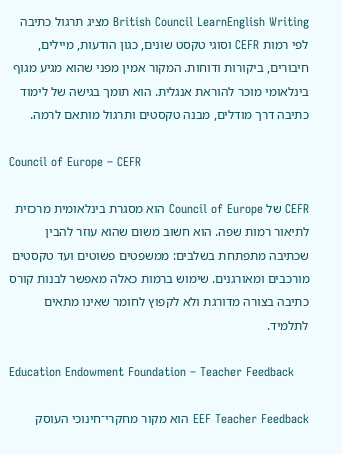British Council LearnEnglish Writing מציג תרגול כתיבה לפי רמות CEFR וסוגי טקסט שונים, כגון הודעות, מיילים, חיבורים, ביקורות ודוחות. המקור אמין מפני שהוא מגיע מגוף בינלאומי מוכר להוראת אנגלית. הוא תומך בגישה של לימוד כתיבה דרך מודלים, מבנה טקסטים ותרגול מותאם לרמה.

Council of Europe – CEFR

CEFR של Council of Europe הוא מסגרת בינלאומית מרכזית לתיאור רמות שפה. הוא חשוב משום שהוא עוזר להבין שכתיבה מתפתחת בשלבים: ממשפטים פשוטים ועד טקסטים מורכבים ומאורגנים. שימוש ברמות כאלה מאפשר לבנות קורס כתיבה בצורה מדורגת ולא לקפוץ לחומר שאינו מתאים לתלמיד.

Education Endowment Foundation – Teacher Feedback

EEF Teacher Feedback הוא מקור מחקרי־חינוכי העוסק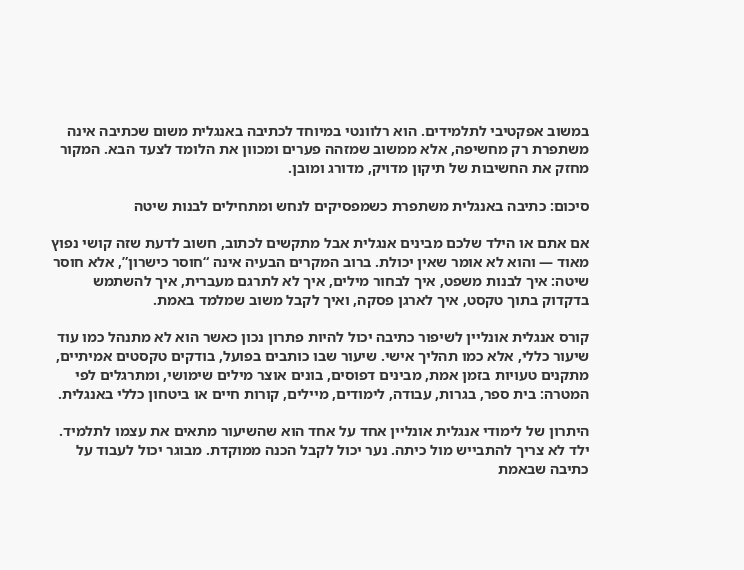במשוב אפקטיבי לתלמידים. הוא רלוונטי במיוחד לכתיבה באנגלית משום שכתיבה אינה משתפרת רק מחשיפה, אלא ממשוב שמזהה פערים ומכוון את הלומד לצעד הבא. המקור מחזק את החשיבות של תיקון מדויק, מדורג ומובן.

סיכום: כתיבה באנגלית משתפרת כשמפסיקים לנחש ומתחילים לבנות שיטה

אם אתם או הילד שלכם מבינים אנגלית אבל מתקשים לכתוב, חשוב לדעת שזה קושי נפוץ מאוד — והוא לא אומר שאין יכולת. ברוב המקרים הבעיה אינה “חוסר כישרון”, אלא חוסר שיטה: איך לבנות משפט, איך לבחור מילים, איך לא לתרגם מעברית, איך להשתמש בדקדוק בתוך טקסט, איך לארגן פסקה, ואיך לקבל משוב שמלמד באמת.

קורס אנגלית אונליין לשיפור כתיבה יכול להיות פתרון נכון כאשר הוא לא מתנהל כמו עוד שיעור כללי, אלא כמו תהליך אישי. שיעור שבו כותבים בפועל, בודקים טקסטים אמיתיים, מתקנים טעויות בזמן אמת, מבינים דפוסים, בונים אוצר מילים שימושי, ומתרגלים לפי המטרה: בית ספר, בגרות, עבודה, לימודים, מיילים, קורות חיים או ביטחון כללי באנגלית.

היתרון של לימודי אנגלית אונליין אחד על אחד הוא שהשיעור מתאים את עצמו לתלמיד. ילד לא צריך להתבייש מול כיתה. נער יכול לקבל הכנה ממוקדת. מבוגר יכול לעבוד על כתיבה שבאמת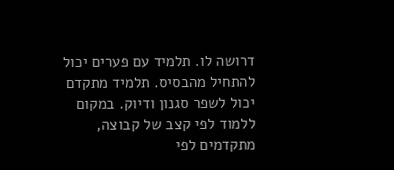דרושה לו. תלמיד עם פערים יכול להתחיל מהבסיס. תלמיד מתקדם יכול לשפר סגנון ודיוק. במקום ללמוד לפי קצב של קבוצה, מתקדמים לפי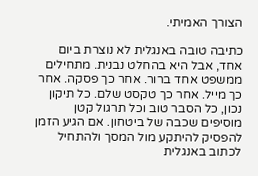הצורך האמיתי.

כתיבה טובה באנגלית לא נוצרת ביום אחד, אבל היא בהחלט נבנית. מתחילים ממשפט אחד ברור. אחר כך פסקה. אחר כך מייל. אחר כך טקסט שלם. כל תיקון נכון, כל הסבר טוב וכל תרגול קטן מוסיפים שכבה של ביטחון. אם הגיע הזמן להפסיק להיתקע מול המסך ולהתחיל לכתוב באנגלית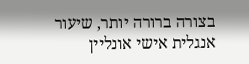בצורה ברורה יותר, שיעור אנגלית אישי אונליין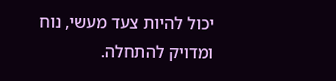יכול להיות צעד מעשי, נוח ומדויק להתחלה.